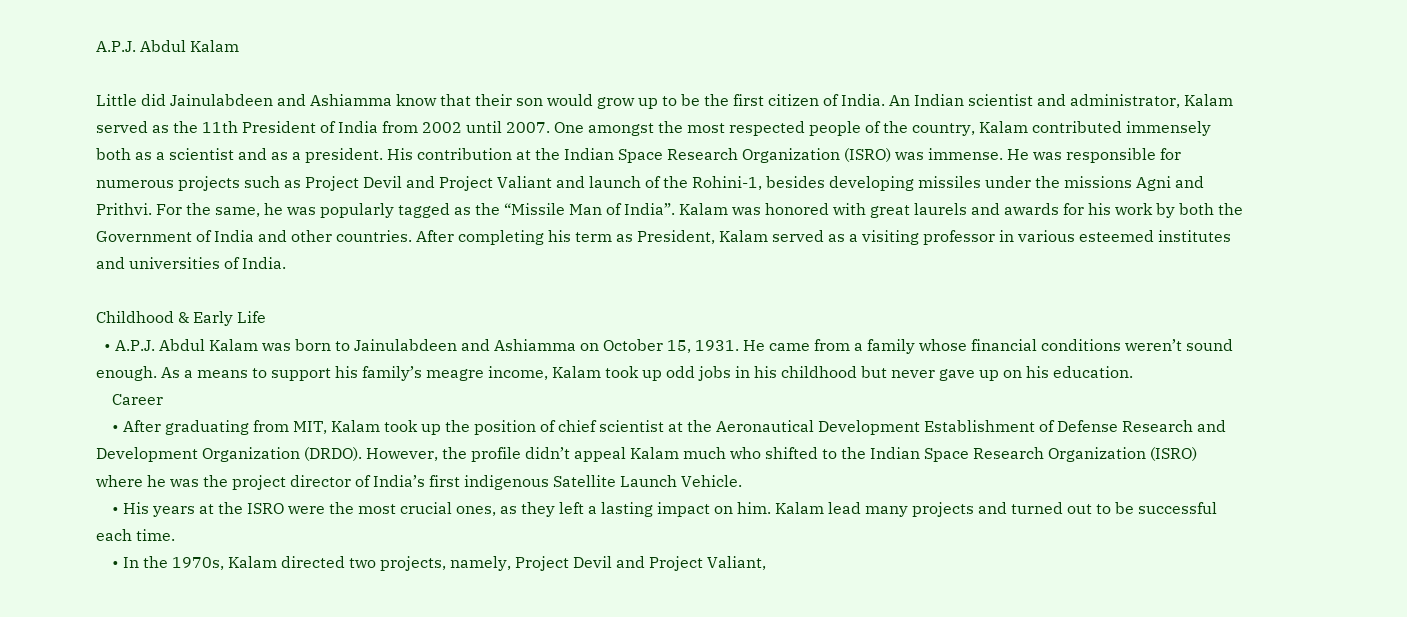A.P.J. Abdul Kalam

Little did Jainulabdeen and Ashiamma know that their son would grow up to be the first citizen of India. An Indian scientist and administrator, Kalam served as the 11th President of India from 2002 until 2007. One amongst the most respected people of the country, Kalam contributed immensely both as a scientist and as a president. His contribution at the Indian Space Research Organization (ISRO) was immense. He was responsible for numerous projects such as Project Devil and Project Valiant and launch of the Rohini-1, besides developing missiles under the missions Agni and Prithvi. For the same, he was popularly tagged as the “Missile Man of India”. Kalam was honored with great laurels and awards for his work by both the Government of India and other countries. After completing his term as President, Kalam served as a visiting professor in various esteemed institutes and universities of India.

Childhood & Early Life
  • A.P.J. Abdul Kalam was born to Jainulabdeen and Ashiamma on October 15, 1931. He came from a family whose financial conditions weren’t sound enough. As a means to support his family’s meagre income, Kalam took up odd jobs in his childhood but never gave up on his education.
    Career
    • After graduating from MIT, Kalam took up the position of chief scientist at the Aeronautical Development Establishment of Defense Research and Development Organization (DRDO). However, the profile didn’t appeal Kalam much who shifted to the Indian Space Research Organization (ISRO) where he was the project director of India’s first indigenous Satellite Launch Vehicle.
    • His years at the ISRO were the most crucial ones, as they left a lasting impact on him. Kalam lead many projects and turned out to be successful each time.
    • In the 1970s, Kalam directed two projects, namely, Project Devil and Project Valiant,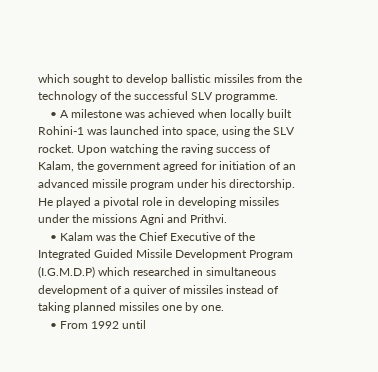which sought to develop ballistic missiles from the technology of the successful SLV programme.
    • A milestone was achieved when locally built Rohini-1 was launched into space, using the SLV rocket. Upon watching the raving success of Kalam, the government agreed for initiation of an advanced missile program under his directorship. He played a pivotal role in developing missiles under the missions Agni and Prithvi.
    • Kalam was the Chief Executive of the Integrated Guided Missile Development Program (I.G.M.D.P) which researched in simultaneous development of a quiver of missiles instead of taking planned missiles one by one.
    • From 1992 until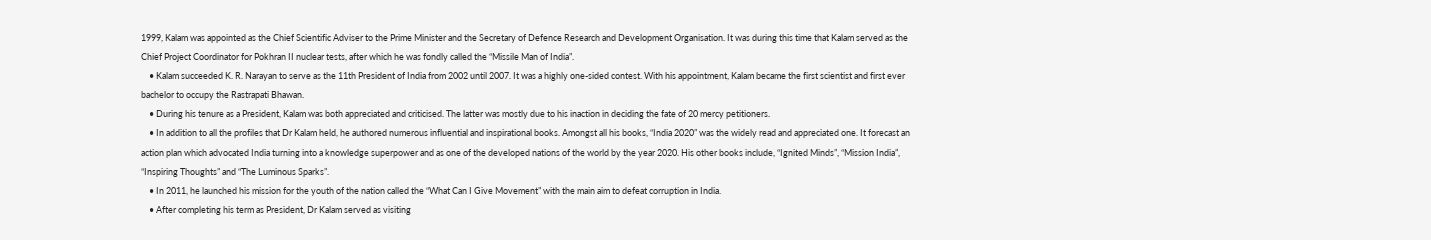1999, Kalam was appointed as the Chief Scientific Adviser to the Prime Minister and the Secretary of Defence Research and Development Organisation. It was during this time that Kalam served as the Chief Project Coordinator for Pokhran II nuclear tests, after which he was fondly called the “Missile Man of India”.
    • Kalam succeeded K. R. Narayan to serve as the 11th President of India from 2002 until 2007. It was a highly one-sided contest. With his appointment, Kalam became the first scientist and first ever bachelor to occupy the Rastrapati Bhawan.
    • During his tenure as a President, Kalam was both appreciated and criticised. The latter was mostly due to his inaction in deciding the fate of 20 mercy petitioners.
    • In addition to all the profiles that Dr Kalam held, he authored numerous influential and inspirational books. Amongst all his books, “India 2020” was the widely read and appreciated one. It forecast an action plan which advocated India turning into a knowledge superpower and as one of the developed nations of the world by the year 2020. His other books include, “Ignited Minds”, “Mission India”, “Inspiring Thoughts” and “The Luminous Sparks”.
    • In 2011, he launched his mission for the youth of the nation called the “What Can I Give Movement” with the main aim to defeat corruption in India.
    • After completing his term as President, Dr Kalam served as visiting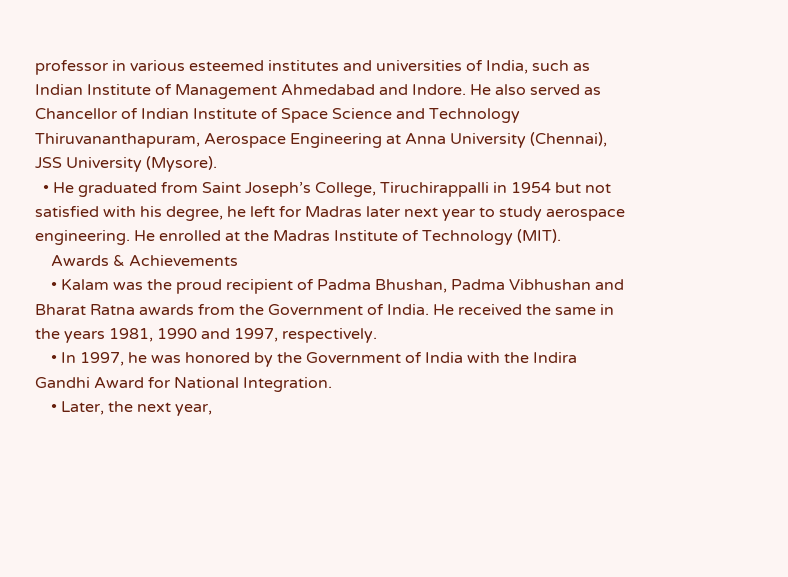professor in various esteemed institutes and universities of India, such as Indian Institute of Management Ahmedabad and Indore. He also served as Chancellor of Indian Institute of Space Science and Technology Thiruvananthapuram, Aerospace Engineering at Anna University (Chennai), JSS University (Mysore).
  • He graduated from Saint Joseph’s College, Tiruchirappalli in 1954 but not satisfied with his degree, he left for Madras later next year to study aerospace engineering. He enrolled at the Madras Institute of Technology (MIT).
    Awards & Achievements
    • Kalam was the proud recipient of Padma Bhushan, Padma Vibhushan and Bharat Ratna awards from the Government of India. He received the same in the years 1981, 1990 and 1997, respectively.
    • In 1997, he was honored by the Government of India with the Indira Gandhi Award for National Integration.
    • Later, the next year,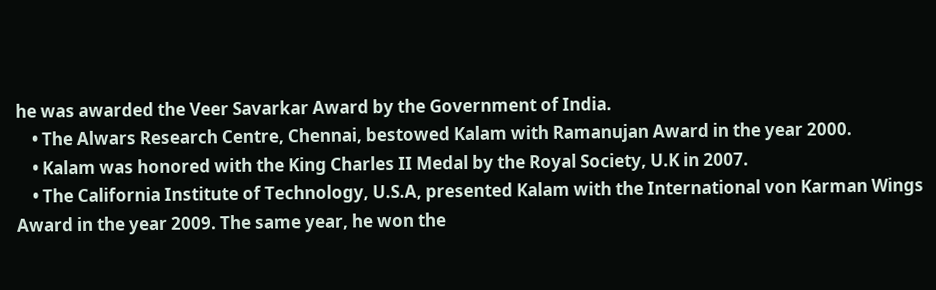he was awarded the Veer Savarkar Award by the Government of India.
    • The Alwars Research Centre, Chennai, bestowed Kalam with Ramanujan Award in the year 2000.
    • Kalam was honored with the King Charles II Medal by the Royal Society, U.K in 2007.
    • The California Institute of Technology, U.S.A, presented Kalam with the International von Karman Wings Award in the year 2009. The same year, he won the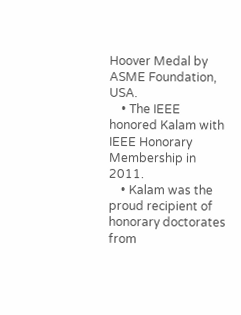Hoover Medal by ASME Foundation, USA.
    • The IEEE honored Kalam with IEEE Honorary Membership in 2011.
    • Kalam was the proud recipient of honorary doctorates from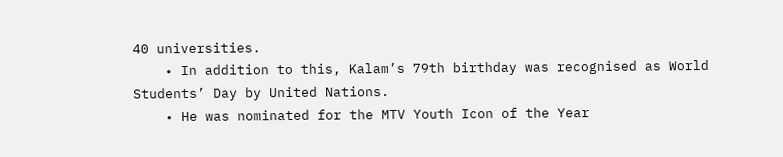40 universities.
    • In addition to this, Kalam’s 79th birthday was recognised as World Students’ Day by United Nations.
    • He was nominated for the MTV Youth Icon of the Year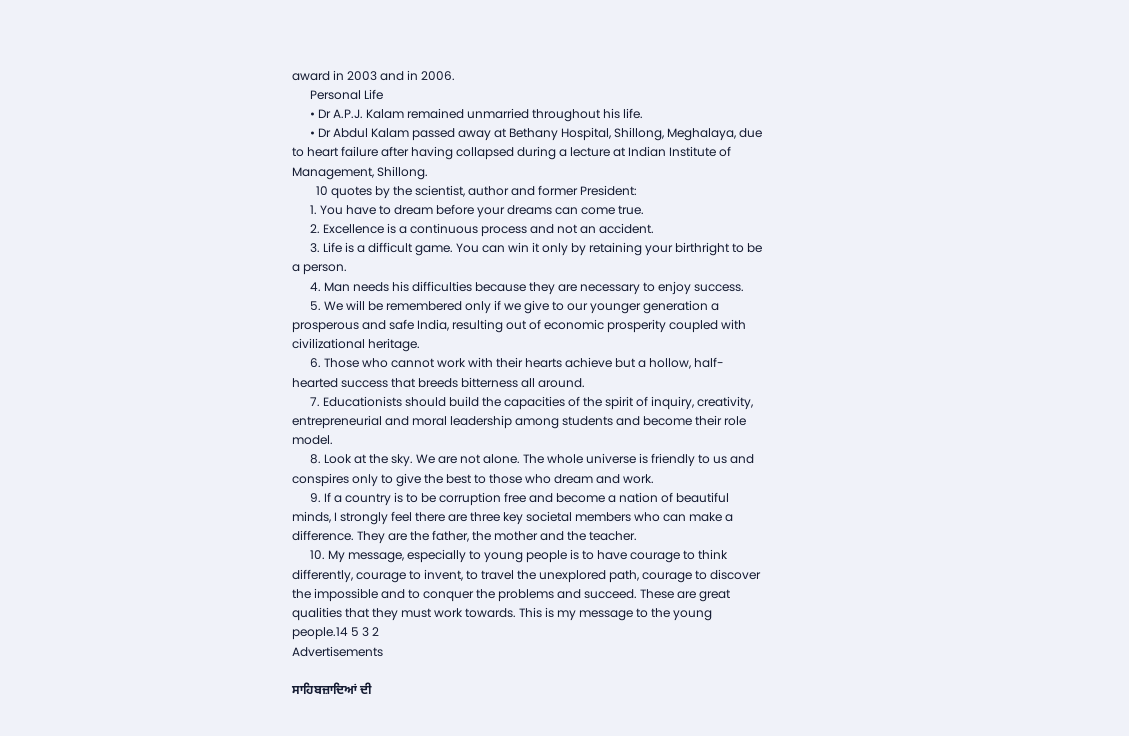award in 2003 and in 2006.
      Personal Life
      • Dr A.P.J. Kalam remained unmarried throughout his life.
      • Dr Abdul Kalam passed away at Bethany Hospital, Shillong, Meghalaya, due to heart failure after having collapsed during a lecture at Indian Institute of Management, Shillong.
        10 quotes by the scientist, author and former President:
      1. You have to dream before your dreams can come true.
      2. Excellence is a continuous process and not an accident.
      3. Life is a difficult game. You can win it only by retaining your birthright to be a person.
      4. Man needs his difficulties because they are necessary to enjoy success.
      5. We will be remembered only if we give to our younger generation a prosperous and safe India, resulting out of economic prosperity coupled with civilizational heritage.
      6. Those who cannot work with their hearts achieve but a hollow, half-hearted success that breeds bitterness all around.
      7. Educationists should build the capacities of the spirit of inquiry, creativity, entrepreneurial and moral leadership among students and become their role model.
      8. Look at the sky. We are not alone. The whole universe is friendly to us and conspires only to give the best to those who dream and work.
      9. If a country is to be corruption free and become a nation of beautiful minds, I strongly feel there are three key societal members who can make a difference. They are the father, the mother and the teacher.
      10. My message, especially to young people is to have courage to think differently, courage to invent, to travel the unexplored path, courage to discover the impossible and to conquer the problems and succeed. These are great qualities that they must work towards. This is my message to the young people.14 5 3 2
Advertisements

ਸਾਹਿਬਜ਼ਾਦਿਆਂ ਦੀ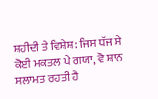ਸ਼ਹੀਦੀ ਤੇ ਵਿਸ਼ੇਸ਼: ਜਿਸ ਧੱਜ ਸੇ ਕੋਈ ਮਕਤਲ ਪੇ ਗਯਾ, ਵੋ ਸ਼ਾਨ ਸਲਾਮਤ ਰਹਤੀ ਹੈ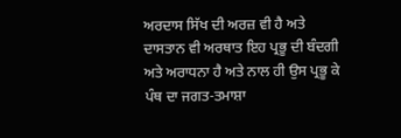ਅਰਦਾਸ ਸਿੱਖ ਦੀ ਅਰਜ਼ ਵੀ ਹੈ ਅਤੇ ਦਾਸਤਾਨ ਵੀ ਅਰਥਾਤ ਇਹ ਪ੍ਰਭੂ ਦੀ ਬੰਦਗੀ ਅਤੇ ਅਰਾਧਨਾ ਹੈ ਅਤੇ ਨਾਲ ਹੀ ਉਸ ਪ੍ਰਭੂ ਕੇ ਪੰਥ ਦਾ ਜਗਤ-ਤਮਾਸ਼ਾ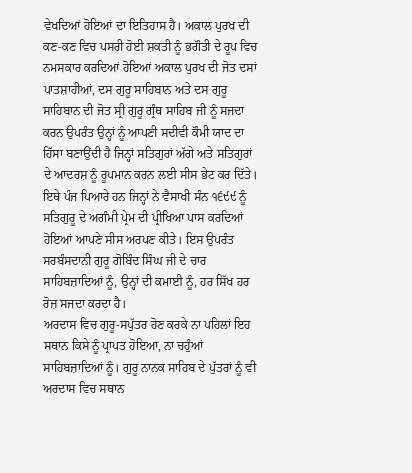ਵੇਖਦਿਆਂ ਹੋਇਆਂ ਦਾ ਇਤਿਹਾਸ ਹੈ। ਅਕਾਲ ਪੁਰਖ ਦੀ ਕਣ-ਕਣ ਵਿਚ ਪਸਰੀ ਹੋਈ ਸ਼ਕਤੀ ਨੂੰ ਭਗੌਤੀ ਦੇ ਰੂਪ ਵਿਚ ਨਮਸਕਾਰ ਕਰਦਿਆਂ ਹੋਇਆਂ ਅਕਾਲ ਪੁਰਖ ਦੀ ਜੋਤ ਦਸਾਂ ਪਾਤਸ਼ਾਹੀਆਂ, ਦਸ ਗੁਰੂ ਸਾਹਿਬਾਨ ਅਤੇ ਦਸ ਗੁਰੂ ਸਾਹਿਬਾਨ ਦੀ ਜੋਤ ਸ੍ਰੀ ਗੁਰੂ ਗ੍ਰੰਥ ਸਾਹਿਬ ਜੀ ਨੂੰ ਸਜਦਾ ਕਰਨ ਉਪਰੰਤ ਉਨ੍ਹਾਂ ਨੂੰ ਆਪਣੀ ਸਦੀਵੀ ਕੌਮੀ ਯਾਦ ਦਾ ਹਿੱਸਾ ਬਣਾਉਂਦੀ ਹੈ ਜਿਨ੍ਹਾਂ ਸਤਿਗੁਰਾਂ ਅੱਗੇ ਅਤੇ ਸਤਿਗੁਰਾਂ ਦੇ ਆਦਰਸ਼ ਨੂੰ ਰੂਪਮਾਨ ਕਰਨ ਲਈ ਸੀਸ ਭੇਟ ਕਰ ਦਿੱਤੇ। ਇਥੇ ਪੰਜ ਪਿਆਰੇ ਹਨ ਜਿਨ੍ਹਾਂ ਨੇ ਵੈਸਾਖੀ ਸੰਨ ੧੬੯੯ ਨੂੰ ਸਤਿਗੁਰੂ ਦੇ ਅਗੰਮੀ ਪ੍ਰੇਮ ਦੀ ਪ੍ਰੀਖਿਆ ਪਾਸ ਕਰਦਿਆਂ ਹੋਇਆਂ ਆਪਣੇ ਸੀਸ ਅਰਪਣ ਕੀਤੇ। ਇਸ ਉਪਰੰਤ ਸਰਬੰਸਦਾਨੀ ਗੁਰੂ ਗੋਬਿੰਦ ਸਿੰਘ ਜੀ ਦੇ ਚਾਰ ਸਾਹਿਬਜ਼ਾਦਿਆਂ ਨੂੰ, ਉਨ੍ਹਾਂ ਦੀ ਕਮਾਈ ਨੂੰ, ਹਰ ਸਿੱਖ ਹਰ ਰੋਜ਼ ਸਜਦਾ ਕਰਦਾ ਹੈ।
ਅਰਦਾਸ ਵਿਚ ਗੁਰੂ-ਸਪੁੱਤਰ ਹੋਣ ਕਰਕੇ ਨਾ ਪਹਿਲਾਂ ਇਹ ਸਥਾਨ ਕਿਸੇ ਨੂੰ ਪ੍ਰਾਪਤ ਹੋਇਆ, ਨਾ ਚਹੁੰਆਂ ਸਾਹਿਬਜ਼ਾਦਿਆਂ ਨੂੰ। ਗੁਰੂ ਨਾਨਕ ਸਾਹਿਬ ਦੇ ਪੁੱਤਰਾਂ ਨੂੰ ਵੀ ਅਰਦਾਸ ਵਿਚ ਸਥਾਨ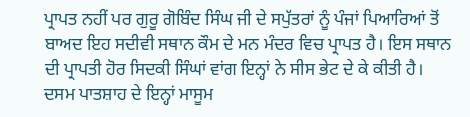ਪ੍ਰਾਪਤ ਨਹੀਂ ਪਰ ਗੁਰੂ ਗੋਬਿੰਦ ਸਿੰਘ ਜੀ ਦੇ ਸਪੁੱਤਰਾਂ ਨੂੰ ਪੰਜਾਂ ਪਿਆਰਿਆਂ ਤੋਂ ਬਾਅਦ ਇਹ ਸਦੀਵੀ ਸਥਾਨ ਕੌਮ ਦੇ ਮਨ ਮੰਦਰ ਵਿਚ ਪ੍ਰਾਪਤ ਹੈ। ਇਸ ਸਥਾਨ ਦੀ ਪ੍ਰਾਪਤੀ ਹੋਰ ਸਿਦਕੀ ਸਿੰਘਾਂ ਵਾਂਗ ਇਨ੍ਹਾਂ ਨੇ ਸੀਸ ਭੇਟ ਦੇ ਕੇ ਕੀਤੀ ਹੈ। ਦਸਮ ਪਾਤਸ਼ਾਹ ਦੇ ਇਨ੍ਹਾਂ ਮਾਸੂਮ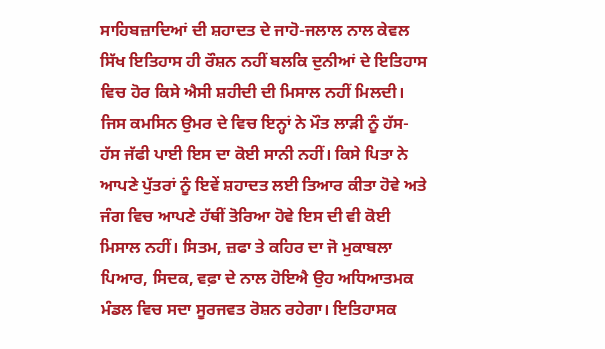ਸਾਹਿਬਜ਼ਾਦਿਆਂ ਦੀ ਸ਼ਹਾਦਤ ਦੇ ਜਾਹੋ-ਜਲਾਲ ਨਾਲ ਕੇਵਲ ਸਿੱਖ ਇਤਿਹਾਸ ਹੀ ਰੌਸ਼ਨ ਨਹੀਂ ਬਲਕਿ ਦੁਨੀਆਂ ਦੇ ਇਤਿਹਾਸ ਵਿਚ ਹੋਰ ਕਿਸੇ ਐਸੀ ਸ਼ਹੀਦੀ ਦੀ ਮਿਸਾਲ ਨਹੀਂ ਮਿਲਦੀ। ਜਿਸ ਕਮਸਿਨ ਉਮਰ ਦੇ ਵਿਚ ਇਨ੍ਹਾਂ ਨੇ ਮੌਤ ਲਾੜੀ ਨੂੰ ਹੱਸ-ਹੱਸ ਜੱਫੀ ਪਾਈ ਇਸ ਦਾ ਕੋਈ ਸਾਨੀ ਨਹੀਂ। ਕਿਸੇ ਪਿਤਾ ਨੇ ਆਪਣੇ ਪੁੱਤਰਾਂ ਨੂੰ ਇਵੇਂ ਸ਼ਹਾਦਤ ਲਈ ਤਿਆਰ ਕੀਤਾ ਹੋਵੇ ਅਤੇ ਜੰਗ ਵਿਚ ਆਪਣੇ ਹੱਥੀਂ ਤੋਰਿਆ ਹੋਵੇ ਇਸ ਦੀ ਵੀ ਕੋਈ ਮਿਸਾਲ ਨਹੀਂ। ਸਿਤਮ, ਜ਼ਫਾ ਤੇ ਕਹਿਰ ਦਾ ਜੋ ਮੁਕਾਬਲਾ ਪਿਆਰ, ਸਿਦਕ, ਵਫ਼ਾ ਦੇ ਨਾਲ ਹੋਇਐ ਉਹ ਅਧਿਆਤਮਕ ਮੰਡਲ ਵਿਚ ਸਦਾ ਸੂਰਜਵਤ ਰੋਸ਼ਨ ਰਹੇਗਾ। ਇਤਿਹਾਸਕ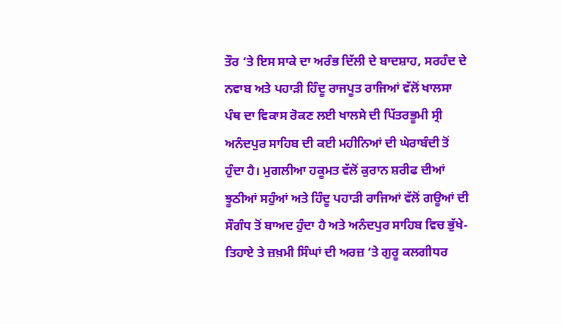ਤੌਰ ‘ਤੇ ਇਸ ਸਾਕੇ ਦਾ ਅਰੰਭ ਦਿੱਲੀ ਦੇ ਬਾਦਸ਼ਾਹ, ਸਰਹੰਦ ਦੇ ਨਵਾਬ ਅਤੇ ਪਹਾੜੀ ਹਿੰਦੂ ਰਾਜਪੂਤ ਰਾਜਿਆਂ ਵੱਲੋਂ ਖਾਲਸਾ ਪੰਥ ਦਾ ਵਿਕਾਸ ਰੋਕਣ ਲਈ ਖਾਲਸੇ ਦੀ ਪਿੱਤਰਭੂਮੀ ਸ੍ਰੀ ਅਨੰਦਪੁਰ ਸਾਹਿਬ ਦੀ ਕਈ ਮਹੀਨਿਆਂ ਦੀ ਘੇਰਾਬੰਦੀ ਤੋਂ ਹੁੰਦਾ ਹੈ। ਮੁਗਲੀਆ ਹਕੂਮਤ ਵੱਲੋਂ ਕੁਰਾਨ ਸ਼ਰੀਫ ਦੀਆਂ ਝੂਠੀਆਂ ਸਹੁੰਆਂ ਅਤੇ ਹਿੰਦੂ ਪਹਾੜੀ ਰਾਜਿਆਂ ਵੱਲੋਂ ਗਊਆਂ ਦੀ ਸੌਗੰਧ ਤੋਂ ਬਾਅਦ ਹੁੰਦਾ ਹੈ ਅਤੇ ਅਨੰਦਪੁਰ ਸਾਹਿਬ ਵਿਚ ਭੁੱਖੇ-ਤਿਹਾਏ ਤੇ ਜ਼ਖ਼ਮੀ ਸਿੰਘਾਂ ਦੀ ਅਰਜ਼ ‘ਤੇ ਗੁਰੂ ਕਲਗੀਧਰ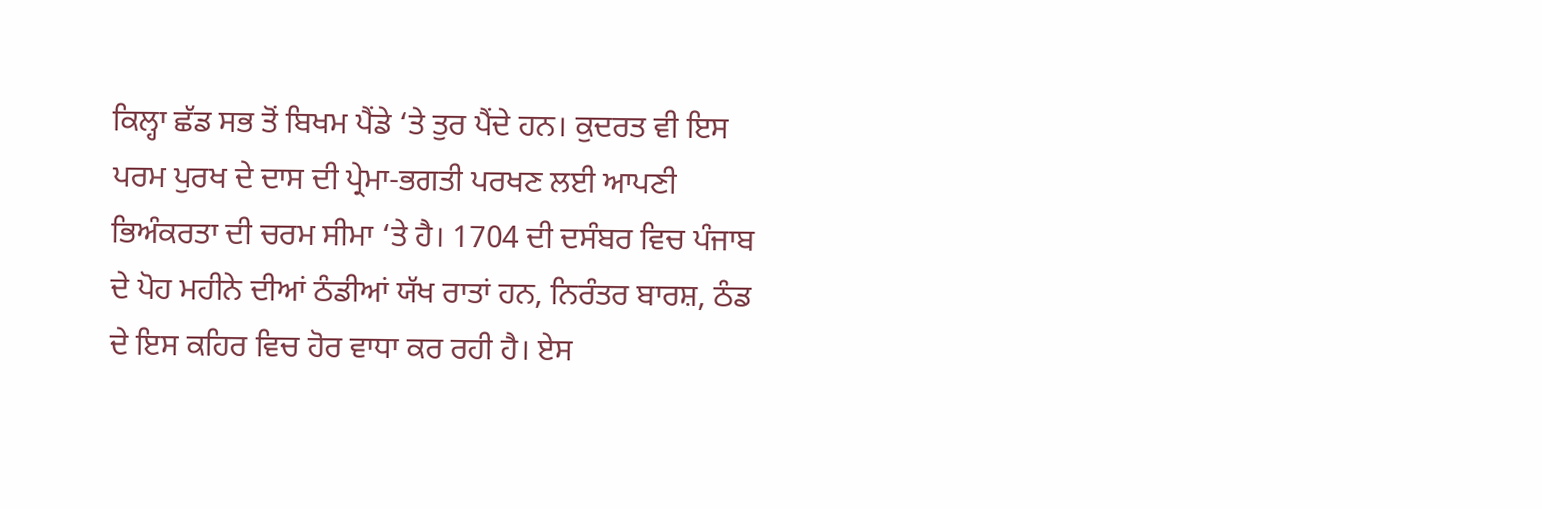ਕਿਲ੍ਹਾ ਛੱਡ ਸਭ ਤੋਂ ਬਿਖਮ ਪੈਂਡੇ ‘ਤੇ ਤੁਰ ਪੈਂਦੇ ਹਨ। ਕੁਦਰਤ ਵੀ ਇਸ ਪਰਮ ਪੁਰਖ ਦੇ ਦਾਸ ਦੀ ਪ੍ਰੇਮਾ-ਭਗਤੀ ਪਰਖਣ ਲਈ ਆਪਣੀ ਭਿਅੰਕਰਤਾ ਦੀ ਚਰਮ ਸੀਮਾ ‘ਤੇ ਹੈ। 1704 ਦੀ ਦਸੰਬਰ ਵਿਚ ਪੰਜਾਬ ਦੇ ਪੋਹ ਮਹੀਨੇ ਦੀਆਂ ਠੰਡੀਆਂ ਯੱਖ ਰਾਤਾਂ ਹਨ, ਨਿਰੰਤਰ ਬਾਰਸ਼, ਠੰਡ ਦੇ ਇਸ ਕਹਿਰ ਵਿਚ ਹੋਰ ਵਾਧਾ ਕਰ ਰਹੀ ਹੈ। ਏਸ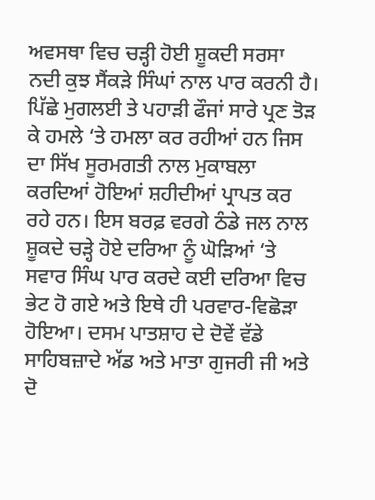ਅਵਸਥਾ ਵਿਚ ਚੜ੍ਹੀ ਹੋਈ ਸ਼ੂਕਦੀ ਸਰਸਾ ਨਦੀ ਕੁਝ ਸੈਂਕੜੇ ਸਿੰਘਾਂ ਨਾਲ ਪਾਰ ਕਰਨੀ ਹੈ। ਪਿੱਛੇ ਮੁਗਲਈ ਤੇ ਪਹਾੜੀ ਫੌਜਾਂ ਸਾਰੇ ਪ੍ਰਣ ਤੋੜ ਕੇ ਹਮਲੇ ‘ਤੇ ਹਮਲਾ ਕਰ ਰਹੀਆਂ ਹਨ ਜਿਸ ਦਾ ਸਿੱਖ ਸੂਰਮਗਤੀ ਨਾਲ ਮੁਕਾਬਲਾ ਕਰਦਿਆਂ ਹੋਇਆਂ ਸ਼ਹੀਦੀਆਂ ਪ੍ਰਾਪਤ ਕਰ ਰਹੇ ਹਨ। ਇਸ ਬਰਫ਼ ਵਰਗੇ ਠੰਡੇ ਜਲ ਨਾਲ ਸ਼ੂਕਦੇ ਚੜ੍ਹੇ ਹੋਏ ਦਰਿਆ ਨੂੰ ਘੋੜਿਆਂ ‘ਤੇ ਸਵਾਰ ਸਿੰਘ ਪਾਰ ਕਰਦੇ ਕਈ ਦਰਿਆ ਵਿਚ ਭੇਟ ਹੋ ਗਏ ਅਤੇ ਇਥੇ ਹੀ ਪਰਵਾਰ-ਵਿਛੋੜਾ ਹੋਇਆ। ਦਸਮ ਪਾਤਸ਼ਾਹ ਦੇ ਦੋਵੇਂ ਵੱਡੇ ਸਾਹਿਬਜ਼ਾਦੇ ਅੱਡ ਅਤੇ ਮਾਤਾ ਗੁਜਰੀ ਜੀ ਅਤੇ ਦੋ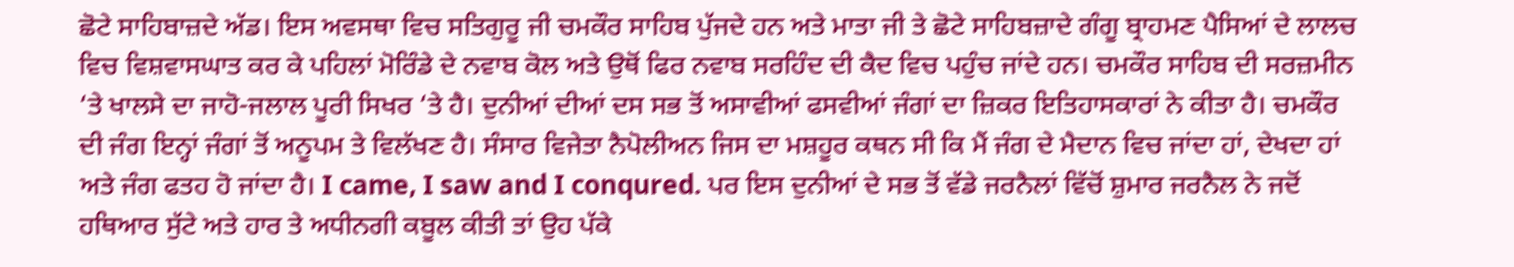ਛੋਟੇ ਸਾਹਿਬਾਜ਼ਦੇ ਅੱਡ। ਇਸ ਅਵਸਥਾ ਵਿਚ ਸਤਿਗੁਰੂ ਜੀ ਚਮਕੌਰ ਸਾਹਿਬ ਪੁੱਜਦੇ ਹਨ ਅਤੇ ਮਾਤਾ ਜੀ ਤੇ ਛੋਟੇ ਸਾਹਿਬਜ਼ਾਦੇ ਗੰਗੂ ਬ੍ਰਾਹਮਣ ਪੈਸਿਆਂ ਦੇ ਲਾਲਚ ਵਿਚ ਵਿਸ਼ਵਾਸਘਾਤ ਕਰ ਕੇ ਪਹਿਲਾਂ ਮੋਰਿੰਡੇ ਦੇ ਨਵਾਬ ਕੋਲ ਅਤੇ ਉਥੋਂ ਫਿਰ ਨਵਾਬ ਸਰਹਿੰਦ ਦੀ ਕੈਦ ਵਿਚ ਪਹੁੰਚ ਜਾਂਦੇ ਹਨ। ਚਮਕੌਰ ਸਾਹਿਬ ਦੀ ਸਰਜ਼ਮੀਨ ‘ਤੇ ਖਾਲਸੇ ਦਾ ਜਾਹੋ-ਜਲਾਲ ਪੂਰੀ ਸਿਖਰ ‘ਤੇ ਹੈ। ਦੁਨੀਆਂ ਦੀਆਂ ਦਸ ਸਭ ਤੋਂ ਅਸਾਵੀਆਂ ਫਸਵੀਆਂ ਜੰਗਾਂ ਦਾ ਜ਼ਿਕਰ ਇਤਿਹਾਸਕਾਰਾਂ ਨੇ ਕੀਤਾ ਹੈ। ਚਮਕੌਰ ਦੀ ਜੰਗ ਇਨ੍ਹਾਂ ਜੰਗਾਂ ਤੋਂ ਅਨੂਪਮ ਤੇ ਵਿਲੱਖਣ ਹੈ। ਸੰਸਾਰ ਵਿਜੇਤਾ ਨੈਪੋਲੀਅਨ ਜਿਸ ਦਾ ਮਸ਼ਹੂਰ ਕਥਨ ਸੀ ਕਿ ਮੈਂ ਜੰਗ ਦੇ ਮੈਦਾਨ ਵਿਚ ਜਾਂਦਾ ਹਾਂ, ਦੇਖਦਾ ਹਾਂ ਅਤੇ ਜੰਗ ਫਤਹ ਹੋ ਜਾਂਦਾ ਹੈ। I came, I saw and I conqured. ਪਰ ਇਸ ਦੁਨੀਆਂ ਦੇ ਸਭ ਤੋਂ ਵੱਡੇ ਜਰਨੈਲਾਂ ਵਿੱਚੋਂ ਸ਼ੁਮਾਰ ਜਰਨੈਲ ਨੇ ਜਦੋਂ ਹਥਿਆਰ ਸੁੱਟੇ ਅਤੇ ਹਾਰ ਤੇ ਅਧੀਨਗੀ ਕਬੂਲ ਕੀਤੀ ਤਾਂ ਉਹ ਪੱਕੇ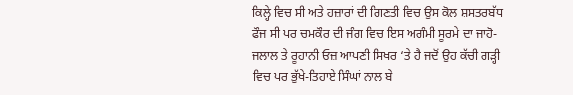ਕਿਲ੍ਹੇ ਵਿਚ ਸੀ ਅਤੇ ਹਜ਼ਾਰਾਂ ਦੀ ਗਿਣਤੀ ਵਿਚ ਉਸ ਕੋਲ ਸ਼ਸਤਰਬੱਧ ਫੌਜ ਸੀ ਪਰ ਚਮਕੌਰ ਦੀ ਜੰਗ ਵਿਚ ਇਸ ਅਗੰਮੀ ਸੂਰਮੇ ਦਾ ਜਾਹੋ-ਜਲਾਲ ਤੇ ਰੂਹਾਨੀ ਓਜ਼ ਆਪਣੀ ਸਿਖਰ ‘ਤੇ ਹੈ ਜਦੋਂ ਉਹ ਕੱਚੀ ਗੜ੍ਹੀ ਵਿਚ ਪਰ ਭੁੱਖੇ-ਤਿਹਾਏ ਸਿੰਘਾਂ ਨਾਲ ਬੇ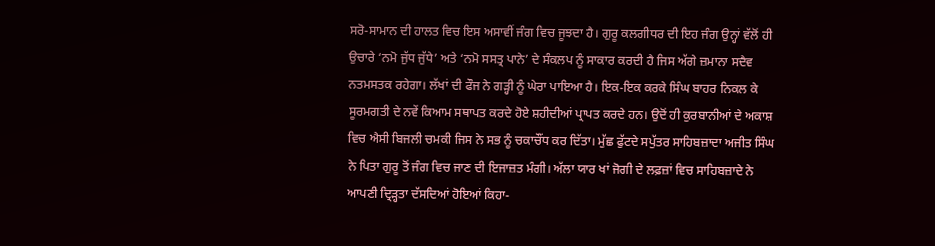ਸਰੋ-ਸਾਮਾਨ ਦੀ ਹਾਲਤ ਵਿਚ ਇਸ ਅਸਾਵੀਂ ਜੰਗ ਵਿਚ ਜੂਝਦਾ ਹੈ। ਗੁਰੂ ਕਲਗੀਧਰ ਦੀ ਇਹ ਜੰਗ ਉਨ੍ਹਾਂ ਵੱਲੋਂ ਹੀ ਉਚਾਰੇ ‘ਨਮੋ ਜੁੱਧ ਜੁੱਧੇ’ ਅਤੇ ‘ਨਮੋ ਸਸਤ੍ਰ ਪਾਨੇ’ ਦੇ ਸੰਕਲਪ ਨੂੰ ਸਾਕਾਰ ਕਰਦੀ ਹੈ ਜਿਸ ਅੱਗੇ ਜ਼ਮਾਨਾ ਸਦੈਵ ਨਤਮਸਤਕ ਰਹੇਗਾ। ਲੱਖਾਂ ਦੀ ਫੌਜ ਨੇ ਗੜ੍ਹੀ ਨੂੰ ਘੇਰਾ ਪਾਇਆ ਹੈ। ਇਕ-ਇਕ ਕਰਕੇ ਸਿੰਘ ਬਾਹਰ ਨਿਕਲ ਕੇ ਸੂਰਮਗਤੀ ਦੇ ਨਵੇਂ ਕਿਆਮ ਸਥਾਪਤ ਕਰਦੇ ਹੋਏ ਸ਼ਹੀਦੀਆਂ ਪ੍ਰਾਪਤ ਕਰਦੇ ਹਨ। ਉਦੋਂ ਹੀ ਕੁਰਬਾਨੀਆਂ ਦੇ ਅਕਾਸ਼ ਵਿਚ ਐਸੀ ਬਿਜਲੀ ਚਮਕੀ ਜਿਸ ਨੇ ਸਭ ਨੂੰ ਚਕਾਚੌਂਧ ਕਰ ਦਿੱਤਾ। ਮੁੱਛ ਫੁੱਟਦੇ ਸਪੁੱਤਰ ਸਾਹਿਬਜ਼ਾਦਾ ਅਜੀਤ ਸਿੰਘ ਨੇ ਪਿਤਾ ਗੁਰੂ ਤੋਂ ਜੰਗ ਵਿਚ ਜਾਣ ਦੀ ਇਜਾਜ਼ਤ ਮੰਗੀ। ਅੱਲਾ ਯਾਰ ਖਾਂ ਜੋਗੀ ਦੇ ਲਫ਼ਜ਼ਾਂ ਵਿਚ ਸਾਹਿਬਜ਼ਾਦੇ ਨੇ ਆਪਣੀ ਦ੍ਰਿੜ੍ਹਤਾ ਦੱਸਦਿਆਂ ਹੋਇਆਂ ਕਿਹਾ-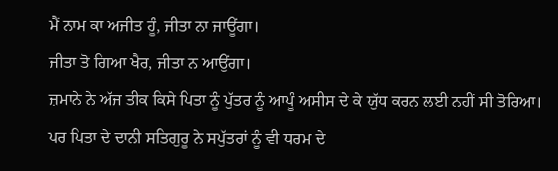ਮੈਂ ਨਾਮ ਕਾ ਅਜੀਤ ਹੂੰ, ਜੀਤਾ ਨਾ ਜਾਊਂਗਾ।
ਜੀਤਾ ਤੋ ਗਿਆ ਖੈਰ, ਜੀਤਾ ਨ ਆਉਂਗਾ।
ਜ਼ਮਾਨੇ ਨੇ ਅੱਜ ਤੀਕ ਕਿਸੇ ਪਿਤਾ ਨੂੰ ਪੁੱਤਰ ਨੂੰ ਆਪੂੰ ਅਸੀਸ ਦੇ ਕੇ ਯੁੱਧ ਕਰਨ ਲਈ ਨਹੀਂ ਸੀ ਤੋਰਿਆ। ਪਰ ਪਿਤਾ ਦੇ ਦਾਨੀ ਸਤਿਗੁਰੂ ਨੇ ਸਪੁੱਤਰਾਂ ਨੂੰ ਵੀ ਧਰਮ ਦੇ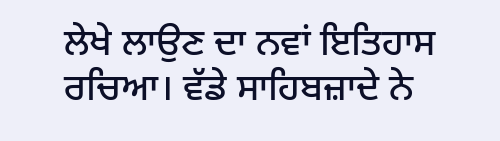ਲੇਖੇ ਲਾਉਣ ਦਾ ਨਵਾਂ ਇਤਿਹਾਸ ਰਚਿਆ। ਵੱਡੇ ਸਾਹਿਬਜ਼ਾਦੇ ਨੇ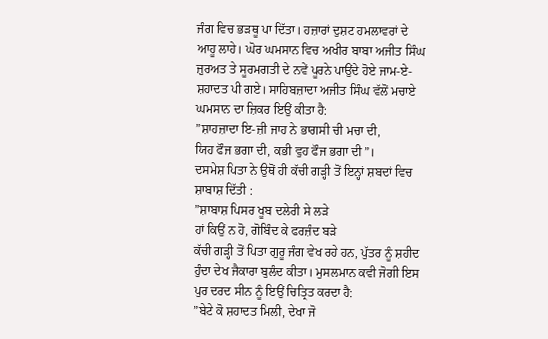ਜੰਗ ਵਿਚ ਭੜਥੂ ਪਾ ਦਿੱਤਾ। ਹਜ਼ਾਰਾਂ ਦੁਸ਼ਟ ਹਮਲਾਵਰਾਂ ਦੇ ਆਹੂ ਲਾਹੇ। ਘੋਰ ਘਮਸਾਨ ਵਿਚ ਅਖੀਰ ਬਾਬਾ ਅਜੀਤ ਸਿੰਘ ਜ਼ੁਰਅਤ ਤੇ ਸੂਰਮਗਤੀ ਦੇ ਨਵੇਂ ਪੂਰਨੇ ਪਾਉਂਦੇ ਹੋਏ ਜਾਮ-ਏ-ਸ਼ਹਾਦਤ ਪੀ ਗਏ। ਸਾਹਿਬਜ਼ਾਦਾ ਅਜੀਤ ਸਿੰਘ ਵੱਲੋਂ ਮਚਾਏ ਘਮਸਾਨ ਦਾ ਜ਼ਿਕਰ ਇਉਂ ਕੀਤਾ ਹੈ:
”ਸ਼ਾਹਜ਼ਾਦਾ ਇ-ਜ਼ੀ ਜਾਹ ਨੇ ਭਾਗਸੀ ਚੀ ਮਚਾ ਦੀ,
ਯਿਹ ਫੌਜ ਭਗਾ ਦੀ, ਕਭੀ ਵੁਹ ਫੌਜ ਭਗਾ ਦੀ”।
ਦਸਮੇਸ਼ ਪਿਤਾ ਨੇ ਉਥੋਂ ਹੀ ਕੱਚੀ ਗੜ੍ਹੀ ਤੋਂ ਇਨ੍ਹਾਂ ਸ਼ਬਦਾਂ ਵਿਚ ਸ਼ਾਬਾਸ਼ ਦਿੱਤੀ :
”ਸ਼ਾਬਾਸ਼ ਪਿਸਰ ਖੂਬ ਦਲੇਰੀ ਸੇ ਲੜੇ
ਹਾਂ ਕਿਉਂ ਨ ਹੋ, ਗੋਬਿੰਦ ਕੇ ਫਰਜ਼ੰਦ ਬੜੇ
ਕੱਚੀ ਗੜ੍ਹੀ ਤੋਂ ਪਿਤਾ ਗੁਰੂ ਜੰਗ ਵੇਖ ਰਹੇ ਹਨ, ਪੁੱਤਰ ਨੂੰ ਸ਼ਹੀਦ ਹੁੰਦਾ ਦੇਖ ਜੈਕਾਰਾ ਬੁਲੰਦ ਕੀਤਾ। ਮੁਸਲਮਾਨ ਕਵੀ ਜੋਗੀ ਇਸ ਪੁਰ ਦਰਦ ਸੀਨ ਨੂੰ ਇਉਂ ਚਿਤ੍ਰਿਤ ਕਰਦਾ ਹੈ:
”ਬੇਟੇ ਕੋ ਸ਼ਹਾਦਤ ਮਿਲੀ, ਦੇਖਾ ਜੋ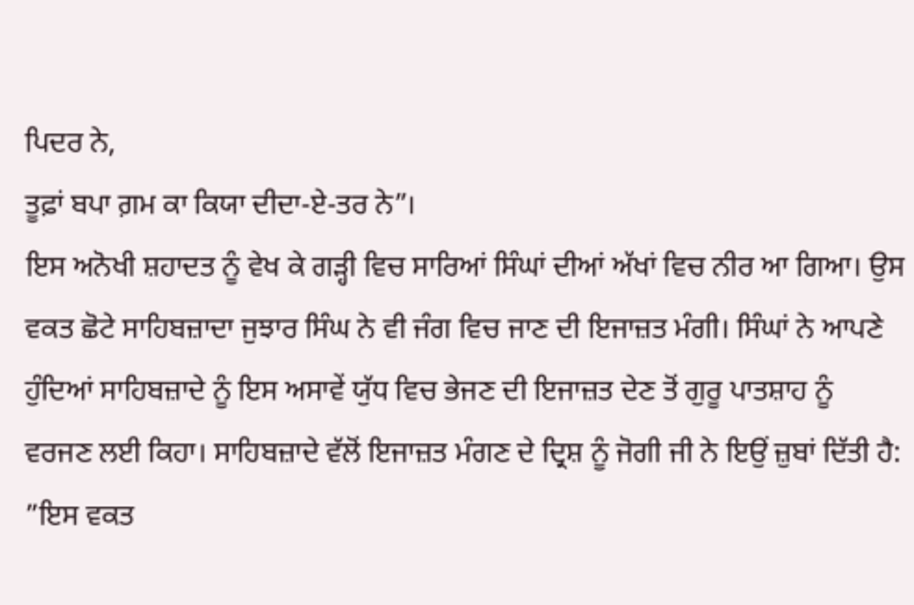ਪਿਦਰ ਨੇ,
ਤੂਫ਼ਾਂ ਬਪਾ ਗ਼ਮ ਕਾ ਕਿਯਾ ਦੀਦਾ-ਏ-ਤਰ ਨੇ”।
ਇਸ ਅਨੋਖੀ ਸ਼ਹਾਦਤ ਨੂੰ ਵੇਖ ਕੇ ਗੜ੍ਹੀ ਵਿਚ ਸਾਰਿਆਂ ਸਿੰਘਾਂ ਦੀਆਂ ਅੱਖਾਂ ਵਿਚ ਨੀਰ ਆ ਗਿਆ। ਉਸ ਵਕਤ ਛੋਟੇ ਸਾਹਿਬਜ਼ਾਦਾ ਜੁਝਾਰ ਸਿੰਘ ਨੇ ਵੀ ਜੰਗ ਵਿਚ ਜਾਣ ਦੀ ਇਜਾਜ਼ਤ ਮੰਗੀ। ਸਿੰਘਾਂ ਨੇ ਆਪਣੇ ਹੁੰਦਿਆਂ ਸਾਹਿਬਜ਼ਾਦੇ ਨੂੰ ਇਸ ਅਸਾਵੇਂ ਯੁੱਧ ਵਿਚ ਭੇਜਣ ਦੀ ਇਜਾਜ਼ਤ ਦੇਣ ਤੋਂ ਗੁਰੂ ਪਾਤਸ਼ਾਹ ਨੂੰ ਵਰਜਣ ਲਈ ਕਿਹਾ। ਸਾਹਿਬਜ਼ਾਦੇ ਵੱਲੋਂ ਇਜਾਜ਼ਤ ਮੰਗਣ ਦੇ ਦ੍ਰਿਸ਼ ਨੂੰ ਜੋਗੀ ਜੀ ਨੇ ਇਉਂ ਜ਼ੁਬਾਂ ਦਿੱਤੀ ਹੈ:
”ਇਸ ਵਕਤ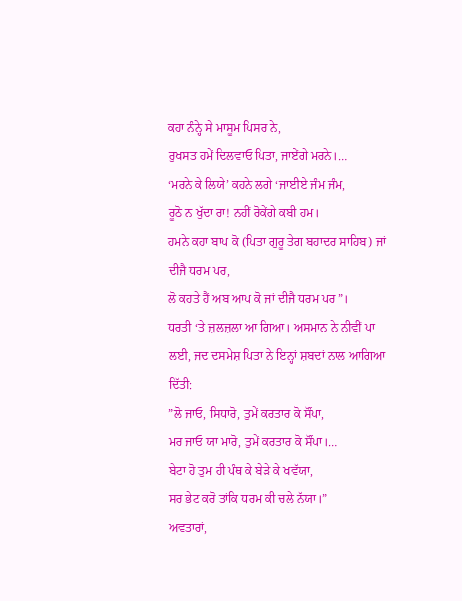ਕਹਾ ਨੰਨ੍ਹੇ ਸੇ ਮਾਸੂਮ ਪਿਸਰ ਨੇ,
ਰੁਖਸਤ ਹਮੇਂ ਦਿਲਵਾਓ ਪਿਤਾ, ਜਾਏਂਗੇ ਮਰਨੇ।…
‘ਮਰਨੇ ਕੇ ਲਿਯੇ’ ਕਹਨੇ ਲਗੇ ‘ਜਾਈਏ ਜੰਮ ਜੰਮ,
ਰੂਠੋ ਨ ਖੁੱਦਾ ਰਾ! ਨਹੀਂ ਰੋਕੇਂਗੇ ਕਬੀ ਹਮ।
ਹਮਨੇ ਕਹਾ ਬਾਪ ਕੋ (ਪਿਤਾ ਗੁਰੂ ਤੇਗ ਬਹਾਦਰ ਸਾਹਿਬ) ਜਾਂ ਦੀਜੈ ਧਰਮ ਪਰ,
ਲੋ ਕਹਤੇ ਹੈਂ ਅਬ ਆਪ ਕੋ ਜਾਂ ਦੀਜੈ ਧਰਮ ਪਰ”।
ਧਰਤੀ ‘ਤੇ ਜ਼ਲਜ਼ਲਾ ਆ ਗਿਆ। ਅਸਮਾਨ ਨੇ ਨੀਵੀਂ ਪਾ ਲਈ, ਜਦ ਦਸਮੇਸ਼ ਪਿਤਾ ਨੇ ਇਨ੍ਹਾਂ ਸ਼ਬਦਾਂ ਨਾਲ ਆਗਿਆ ਦਿੱਤੀ:
”ਲੋ ਜਾਓ, ਸਿਧਾਰੋ, ਤੁਮੇਂ ਕਰਤਾਰ ਕੋ ਸੌਂਪਾ,
ਮਰ ਜਾਓ ਯਾ ਮਾਰੋ, ਤੁਮੇਂ ਕਰਤਾਰ ਕੋ ਸੌਂਪਾ।…
ਬੇਟਾ ਹੋ ਤੁਮ ਹੀ ਪੰਥ ਕੇ ਬੇੜੇ ਕੇ ਖਵੱਯਾ,
ਸਰ ਭੇਟ ਕਰੋ ਤਾਂਕਿ ਧਰਮ ਕੀ ਚਲੇ ਨੱਯਾ।”
ਅਵਤਾਰਾਂ,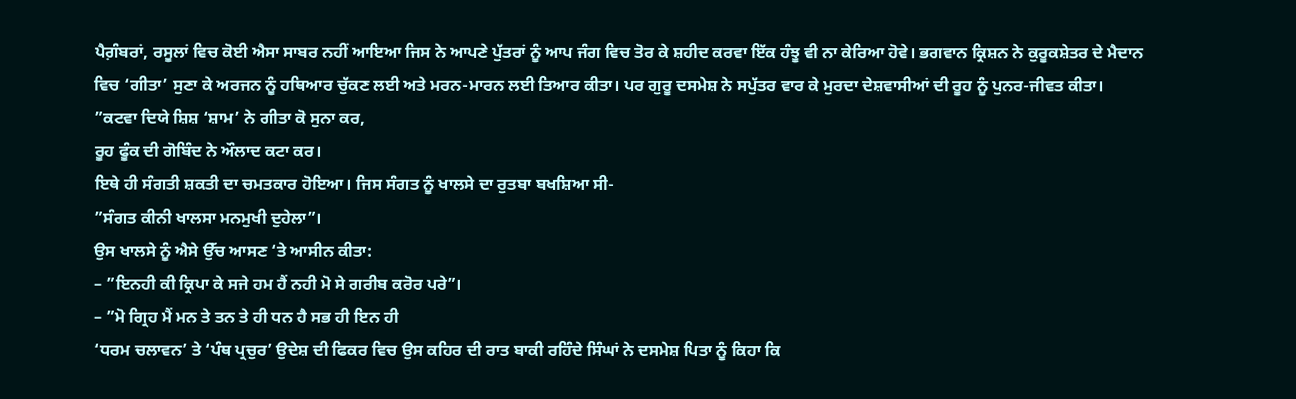ਪੈਗ਼ੰਬਰਾਂ, ਰਸੂਲਾਂ ਵਿਚ ਕੋਈ ਐਸਾ ਸਾਬਰ ਨਹੀਂ ਆਇਆ ਜਿਸ ਨੇ ਆਪਣੇ ਪੁੱਤਰਾਂ ਨੂੰ ਆਪ ਜੰਗ ਵਿਚ ਤੋਰ ਕੇ ਸ਼ਹੀਦ ਕਰਵਾ ਇੱਕ ਹੰਝੂ ਵੀ ਨਾ ਕੇਰਿਆ ਹੋਵੇ। ਭਗਵਾਨ ਕ੍ਰਿਸ਼ਨ ਨੇ ਕੁਰੂਕਸ਼ੇਤਰ ਦੇ ਮੈਦਾਨ ਵਿਚ ‘ਗੀਤਾ’ ਸੁਣਾ ਕੇ ਅਰਜਨ ਨੂੰ ਹਥਿਆਰ ਚੁੱਕਣ ਲਈ ਅਤੇ ਮਰਨ-ਮਾਰਨ ਲਈ ਤਿਆਰ ਕੀਤਾ। ਪਰ ਗੁਰੂ ਦਸਮੇਸ਼ ਨੇ ਸਪੁੱਤਰ ਵਾਰ ਕੇ ਮੁਰਦਾ ਦੇਸ਼ਵਾਸੀਆਂ ਦੀ ਰੂਹ ਨੂੰ ਪੁਨਰ-ਜੀਵਤ ਕੀਤਾ।
”ਕਟਵਾ ਦਿਯੇ ਸ਼ਿਸ਼ ‘ਸ਼ਾਮ’ ਨੇ ਗੀਤਾ ਕੋ ਸੁਨਾ ਕਰ,
ਰੂਹ ਫੂੰਕ ਦੀ ਗੋਬਿੰਦ ਨੇ ਔਲਾਦ ਕਟਾ ਕਰ।
ਇਥੇ ਹੀ ਸੰਗਤੀ ਸ਼ਕਤੀ ਦਾ ਚਮਤਕਾਰ ਹੋਇਆ। ਜਿਸ ਸੰਗਤ ਨੂੰ ਖਾਲਸੇ ਦਾ ਰੁਤਬਾ ਬਖਸ਼ਿਆ ਸੀ-
”ਸੰਗਤ ਕੀਨੀ ਖਾਲਸਾ ਮਨਮੁਖੀ ਦੁਹੇਲਾ”।
ਉਸ ਖਾਲਸੇ ਨੂੰ ਐਸੇ ਉੱਚ ਆਸਣ ‘ਤੇ ਆਸੀਨ ਕੀਤਾ:
– ”ਇਨਹੀ ਕੀ ਕ੍ਰਿਪਾ ਕੇ ਸਜੇ ਹਮ ਹੈਂ ਨਹੀ ਮੋ ਸੇ ਗਰੀਬ ਕਰੋਰ ਪਰੇ”।
– ”ਮੋ ਗ੍ਰਿਹ ਮੈਂ ਮਨ ਤੇ ਤਨ ਤੇ ਹੀ ਧਨ ਹੈ ਸਭ ਹੀ ਇਨ ਹੀ
‘ਧਰਮ ਚਲਾਵਨ’ ਤੇ ‘ਪੰਥ ਪ੍ਰਚੁਰ’ ਉਦੇਸ਼ ਦੀ ਫਿਕਰ ਵਿਚ ਉਸ ਕਹਿਰ ਦੀ ਰਾਤ ਬਾਕੀ ਰਹਿੰਦੇ ਸਿੰਘਾਂ ਨੇ ਦਸਮੇਸ਼ ਪਿਤਾ ਨੂੰ ਕਿਹਾ ਕਿ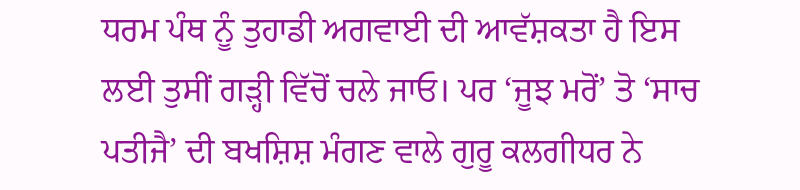ਧਰਮ ਪੰਥ ਨੂੰ ਤੁਹਾਡੀ ਅਗਵਾਈ ਦੀ ਆਵੱਸ਼ਕਤਾ ਹੈ ਇਸ ਲਈ ਤੁਸੀਂ ਗੜ੍ਹੀ ਵਿੱਚੋਂ ਚਲੇ ਜਾਓ। ਪਰ ‘ਜੂਝ ਮਰੋਂ’ ਤੋ ‘ਸਾਚ ਪਤੀਜੈ’ ਦੀ ਬਖਸ਼ਿਸ਼ ਮੰਗਣ ਵਾਲੇ ਗੁਰੂ ਕਲਗੀਧਰ ਨੇ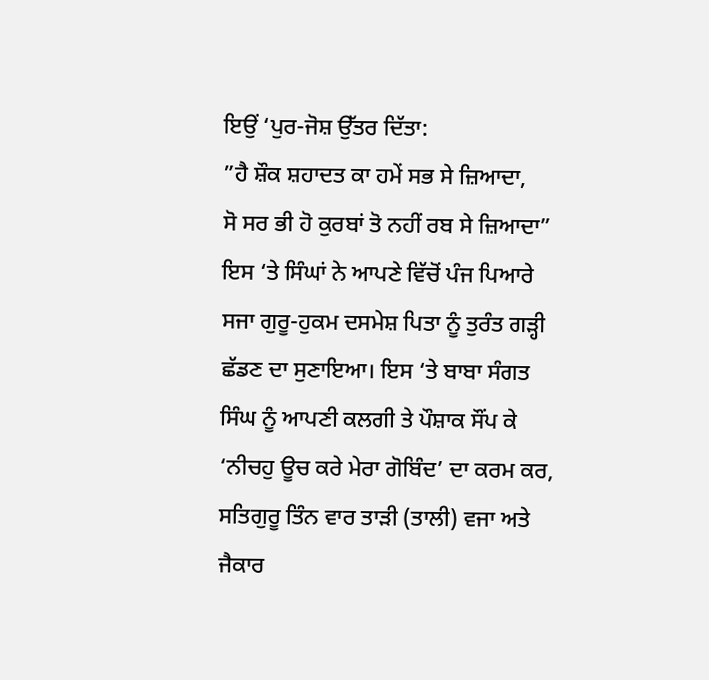ਇਉਂ ‘ਪੁਰ-ਜੋਸ਼ ਉੱਤਰ ਦਿੱਤਾ:
”ਹੈ ਸ਼ੌਕ ਸ਼ਹਾਦਤ ਕਾ ਹਮੇਂ ਸਭ ਸੇ ਜ਼ਿਆਦਾ,
ਸੋ ਸਰ ਭੀ ਹੋ ਕੁਰਬਾਂ ਤੋ ਨਹੀਂ ਰਬ ਸੇ ਜ਼ਿਆਦਾ”
ਇਸ ‘ਤੇ ਸਿੰਘਾਂ ਨੇ ਆਪਣੇ ਵਿੱਚੋਂ ਪੰਜ ਪਿਆਰੇ ਸਜਾ ਗੁਰੂ-ਹੁਕਮ ਦਸਮੇਸ਼ ਪਿਤਾ ਨੂੰ ਤੁਰੰਤ ਗੜ੍ਹੀ ਛੱਡਣ ਦਾ ਸੁਣਾਇਆ। ਇਸ ‘ਤੇ ਬਾਬਾ ਸੰਗਤ ਸਿੰਘ ਨੂੰ ਆਪਣੀ ਕਲਗੀ ਤੇ ਪੌਸ਼ਾਕ ਸੌਂਪ ਕੇ ‘ਨੀਚਹੁ ਊਚ ਕਰੇ ਮੇਰਾ ਗੋਬਿੰਦ’ ਦਾ ਕਰਮ ਕਰ, ਸਤਿਗੁਰੂ ਤਿੰਨ ਵਾਰ ਤਾੜੀ (ਤਾਲੀ) ਵਜਾ ਅਤੇ ਜੈਕਾਰ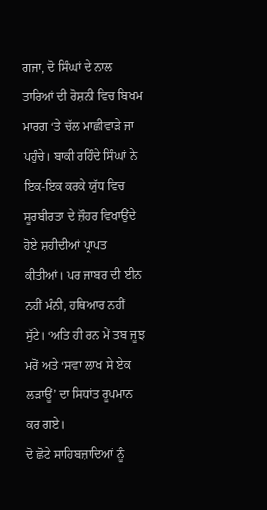ਗਜਾ, ਦੋ ਸਿੰਘਾਂ ਦੇ ਨਾਲ ਤਾਰਿਆਂ ਦੀ ਰੋਸ਼ਨੀ ਵਿਚ ਬਿਖਮ ਮਾਰਗ ‘ਤੇ ਚੱਲ ਮਾਛੀਵਾੜੇ ਜਾ ਪਹੁੰਚੇ। ਬਾਕੀ ਰਹਿੰਦੇ ਸਿੰਘਾਂ ਨੇ ਇਕ-ਇਕ ਕਰਕੇ ਯੁੱਧ ਵਿਚ ਸੂਰਬੀਰਤਾ ਦੇ ਜ਼ੌਹਰ ਵਿਖਾਉਂਦੇ ਹੋਏ ਸ਼ਹੀਦੀਆਂ ਪ੍ਰਾਪਤ ਕੀਤੀਆਂ। ਪਰ ਜਾਬਰ ਦੀ ਈਨ ਨਹੀਂ ਮੰਨੀ, ਹਥਿਆਰ ਨਹੀਂ ਸੁੱਟੇ। ‘ਅਤਿ ਹੀ ਰਨ ਮੇਂ ਤਬ ਜੂਝ ਮਰੋਂ ਅਤੇ ‘ਸਵਾ ਲਾਖ ਸੇ ਏਕ ਲੜਾਊਂ’ ਦਾ ਸਿਧਾਂਤ ਰੂਪਮਾਨ ਕਰ ਗਏ।
ਦੋ ਛੋਟੇ ਸਾਹਿਬਜ਼ਾਦਿਆਂ ਨੂੰ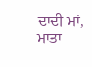ਦਾਦੀ ਮਾਂ, ਮਾਤਾ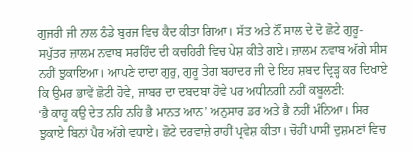ਗੁਜਰੀ ਜੀ ਨਾਲ ਠੰਡੇ ਬੁਰਜ ਵਿਚ ਕੈਦ ਕੀਤਾ ਗਿਆ। ਸੱਤ ਅਤੇ ਨੌਂ ਸਾਲ ਦੇ ਦੋ ਛੋਟੇ ਗੁਰੂ-ਸਪੁੱਤਰ ਜ਼ਾਲਮ ਨਵਾਬ ਸਰਹਿੰਦ ਦੀ ਕਚਹਿਰੀ ਵਿਚ ਪੇਸ਼ ਕੀਤੇ ਗਏ। ਜ਼ਾਲਮ ਨਵਾਬ ਅੱਗੇ ਸੀਸ ਨਹੀਂ ਝੁਕਾਇਆ। ਆਪਣੇ ਦਾਦਾ ਗੁਰੁ, ਗੁਰੂ ਤੇਗ ਬਹਾਦਰ ਜੀ ਦੇ ਇਹ ਸ਼ਬਦ ਦ੍ਰਿੜ੍ਹ ਕਰ ਦਿਖਾਏ ਕਿ ਉਮਰ ਭਾਵੇਂ ਛੋਟੀ ਹੋਵੇ, ਜਾਬਰ ਦਾ ਦਬਦਬਾ ਹੋਵੇ ਪਰ ਅਧੀਨਗੀ ਨਹੀਂ ਕਬੂਲਣੀ:
‘ਭੈ ਕਾਹੂ ਕਉ ਦੇਤ ਨਹਿ ਨਹਿ ਭੈ ਮਾਨਤ ਆਨ’ ਅਨੁਸਾਰ ਡਰ ਅਤੇ ਭੈ ਨਹੀਂ ਮੰਨਿਆ। ਸਿਰ ਝੁਕਾਏ ਬਿਨਾਂ ਪੈਰ ਅੱਗੇ ਵਧਾਏ। ਛੋਟੇ ਦਰਵਾਜ਼ੇ ਰਾਹੀਂ ਪ੍ਰਵੇਸ਼ ਕੀਤਾ। ਚੋਹੀਂ ਪਾਸੀਂ ਦੁਸ਼ਮਣਾਂ ਵਿਚ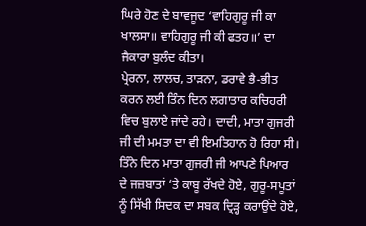ਘਿਰੇ ਹੋਣ ਦੇ ਬਾਵਜੂਦ ‘ਵਾਹਿਗੁਰੂ ਜੀ ਕਾ ਖਾਲਸਾ॥ ਵਾਹਿਗੁਰੂ ਜੀ ਕੀ ਫਤਹ॥’ ਦਾ ਜੈਕਾਰਾ ਬੁਲੰਦ ਕੀਤਾ।
ਪ੍ਰੇਰਨਾ, ਲਾਲਚ, ਤਾੜਨਾ, ਡਰਾਵੇ ਭੈ-ਭੀਤ ਕਰਨ ਲਈ ਤਿੰਨ ਦਿਨ ਲਗਾਤਾਰ ਕਚਿਹਰੀ ਵਿਚ ਬੁਲਾਏ ਜਾਂਦੇ ਰਹੇ। ਦਾਦੀ, ਮਾਤਾ ਗੁਜਰੀ ਜੀ ਦੀ ਮਮਤਾ ਦਾ ਵੀ ਇਮਤਿਹਾਨ ਹੋ ਰਿਹਾ ਸੀ। ਤਿੰਨੇ ਦਿਨ ਮਾਤਾ ਗੁਜਰੀ ਜੀ ਆਪਣੇ ਪਿਆਰ ਦੇ ਜਜ਼ਬਾਤਾਂ ‘ਤੇ ਕਾਬੂ ਰੱਖਦੇ ਹੋਏ, ਗੁਰੂ-ਸਪੂਤਾਂ ਨੂੰ ਸਿੱਖੀ ਸਿਦਕ ਦਾ ਸਬਕ ਦ੍ਰਿੜ੍ਹ ਕਰਾਉਂਦੇ ਹੋਏ,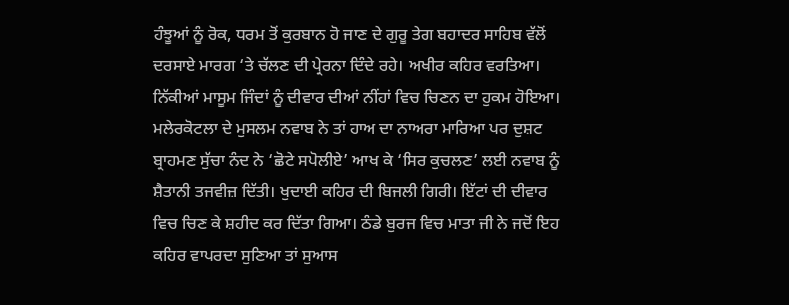ਹੰਝੂਆਂ ਨੂੰ ਰੋਕ, ਧਰਮ ਤੋਂ ਕੁਰਬਾਨ ਹੋ ਜਾਣ ਦੇ ਗੁਰੂ ਤੇਗ ਬਹਾਦਰ ਸਾਹਿਬ ਵੱਲੋਂ ਦਰਸਾਏ ਮਾਰਗ ‘ਤੇ ਚੱਲਣ ਦੀ ਪ੍ਰੇਰਨਾ ਦਿੰਦੇ ਰਹੇ। ਅਖੀਰ ਕਹਿਰ ਵਰਤਿਆ। ਨਿੱਕੀਆਂ ਮਾਸੂਮ ਜਿੰਦਾਂ ਨੂੰ ਦੀਵਾਰ ਦੀਆਂ ਨੀਂਹਾਂ ਵਿਚ ਚਿਣਨ ਦਾ ਹੁਕਮ ਹੋਇਆ। ਮਲੇਰਕੋਟਲਾ ਦੇ ਮੁਸਲਮ ਨਵਾਬ ਨੇ ਤਾਂ ਹਾਅ ਦਾ ਨਾਅਰਾ ਮਾਰਿਆ ਪਰ ਦੁਸ਼ਟ ਬ੍ਰਾਹਮਣ ਸੁੱਚਾ ਨੰਦ ਨੇ ‘ਛੋਟੇ ਸਪੋਲੀਏ’ ਆਖ ਕੇ ‘ਸਿਰ ਕੁਚਲਣ’ ਲਈ ਨਵਾਬ ਨੂੰ ਸ਼ੈਤਾਨੀ ਤਜਵੀਜ਼ ਦਿੱਤੀ। ਖੁਦਾਈ ਕਹਿਰ ਦੀ ਬਿਜਲੀ ਗਿਰੀ। ਇੱਟਾਂ ਦੀ ਦੀਵਾਰ ਵਿਚ ਚਿਣ ਕੇ ਸ਼ਹੀਦ ਕਰ ਦਿੱਤਾ ਗਿਆ। ਠੰਡੇ ਬੁਰਜ ਵਿਚ ਮਾਤਾ ਜੀ ਨੇ ਜਦੋਂ ਇਹ ਕਹਿਰ ਵਾਪਰਦਾ ਸੁਣਿਆ ਤਾਂ ਸੁਆਸ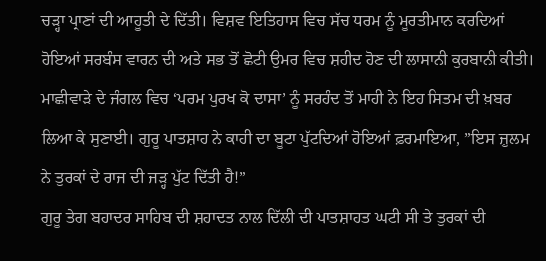ਚੜ੍ਹਾ ਪ੍ਰਾਣਾਂ ਦੀ ਆਹੂਤੀ ਦੇ ਦਿੱਤੀ। ਵਿਸ਼ਵ ਇਤਿਹਾਸ ਵਿਚ ਸੱਚ ਧਰਮ ਨੂੰ ਮੂਰਤੀਮਾਨ ਕਰਦਿਆਂ ਹੋਇਆਂ ਸਰਬੰਸ ਵਾਰਨ ਦੀ ਅਤੇ ਸਭ ਤੋਂ ਛੋਟੀ ਉਮਰ ਵਿਚ ਸ਼ਹੀਦ ਹੋਣ ਦੀ ਲਾਸਾਨੀ ਕੁਰਬਾਨੀ ਕੀਤੀ।
ਮਾਛੀਵਾੜੇ ਦੇ ਜੰਗਲ ਵਿਚ ‘ਪਰਮ ਪੁਰਖ ਕੋ ਦਾਸਾ’ ਨੂੰ ਸਰਹੰਦ ਤੋਂ ਮਾਹੀ ਨੇ ਇਹ ਸਿਤਮ ਦੀ ਖ਼ਬਰ ਲਿਆ ਕੇ ਸੁਣਾਈ। ਗੁਰੂ ਪਾਤਸ਼ਾਹ ਨੇ ਕਾਹੀ ਦਾ ਬੂਟਾ ਪੁੱਟਦਿਆਂ ਹੋਇਆਂ ਫ਼ਰਮਾਇਆ, ”ਇਸ ਜ਼ੁਲਮ ਨੇ ਤੁਰਕਾਂ ਦੇ ਰਾਜ ਦੀ ਜੜ੍ਹ ਪੁੱਟ ਦਿੱਤੀ ਹੈ!”
ਗੁਰੂ ਤੇਗ ਬਹਾਦਰ ਸਾਹਿਬ ਦੀ ਸ਼ਹਾਦਤ ਨਾਲ ਦਿੱਲੀ ਦੀ ਪਾਤਸ਼ਾਹਤ ਘਟੀ ਸੀ ਤੇ ਤੁਰਕਾਂ ਦੀ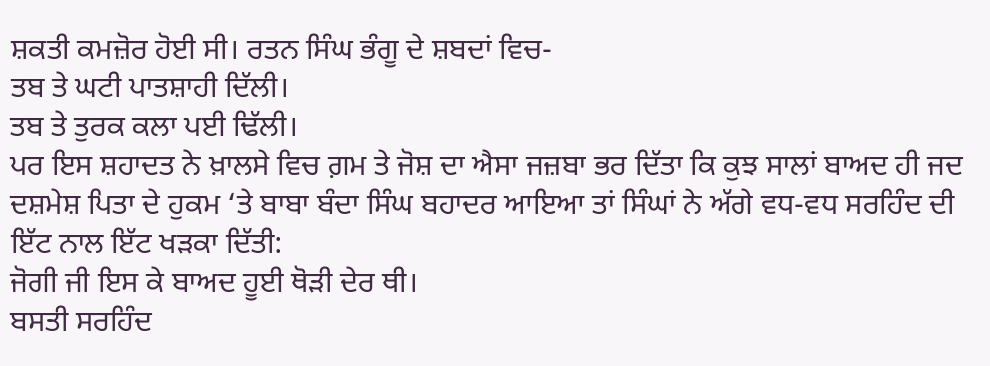ਸ਼ਕਤੀ ਕਮਜ਼ੋਰ ਹੋਈ ਸੀ। ਰਤਨ ਸਿੰਘ ਭੰਗੂ ਦੇ ਸ਼ਬਦਾਂ ਵਿਚ-
ਤਬ ਤੇ ਘਟੀ ਪਾਤਸ਼ਾਹੀ ਦਿੱਲੀ।
ਤਬ ਤੇ ਤੁਰਕ ਕਲਾ ਪਈ ਢਿੱਲੀ।
ਪਰ ਇਸ ਸ਼ਹਾਦਤ ਨੇ ਖ਼ਾਲਸੇ ਵਿਚ ਗ਼ਮ ਤੇ ਜੋਸ਼ ਦਾ ਐਸਾ ਜਜ਼ਬਾ ਭਰ ਦਿੱਤਾ ਕਿ ਕੁਝ ਸਾਲਾਂ ਬਾਅਦ ਹੀ ਜਦ ਦਸ਼ਮੇਸ਼ ਪਿਤਾ ਦੇ ਹੁਕਮ ‘ਤੇ ਬਾਬਾ ਬੰਦਾ ਸਿੰਘ ਬਹਾਦਰ ਆਇਆ ਤਾਂ ਸਿੰਘਾਂ ਨੇ ਅੱਗੇ ਵਧ-ਵਧ ਸਰਹਿੰਦ ਦੀ ਇੱਟ ਨਾਲ ਇੱਟ ਖੜਕਾ ਦਿੱਤੀ:
ਜੋਗੀ ਜੀ ਇਸ ਕੇ ਬਾਅਦ ਹੂਈ ਥੋੜੀ ਦੇਰ ਥੀ।
ਬਸਤੀ ਸਰਹਿੰਦ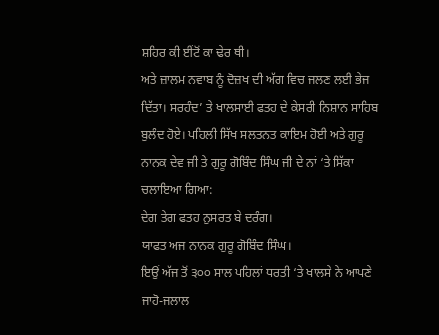ਸ਼ਹਿਰ ਕੀ ਈਂਟੋਂ ਕਾ ਢੇਰ ਥੀ।
ਅਤੇ ਜ਼ਾਲਮ ਨਵਾਬ ਨੂੰ ਦੋਜ਼ਖ ਦੀ ਅੱਗ ਵਿਚ ਜਲਣ ਲਈ ਭੇਜ ਦਿੱਤਾ। ਸਰਹੰਦ’ ਤੇ ਖਾਲਸਾਈ ਫਤਹ ਦੇ ਕੇਸਰੀ ਨਿਸ਼ਾਨ ਸਾਹਿਬ ਬੁਲੰਦ ਹੋਏ। ਪਹਿਲੀ ਸਿੱਖ ਸਲਤਨਤ ਕਾਇਮ ਹੋਈ ਅਤੇ ਗੁਰੂ ਨਾਨਕ ਦੇਵ ਜੀ ਤੇ ਗੁਰੂ ਗੋਬਿੰਦ ਸਿੰਘ ਜੀ ਦੇ ਨਾਂ ‘ਤੇ ਸਿੱਕਾ ਚਲਾਇਆ ਗਿਆ:
ਦੇਗ ਤੇਗ ਫਤਹ ਨੁਸਰਤ ਬੇ ਦਰੰਗ।
ਯਾਫਤ ਅਜ ਨਾਨਕ ਗੁਰੂ ਗੋਬਿੰਦ ਸਿੰਘ।
ਇਉਂ ਅੱਜ ਤੋਂ ੩੦੦ ਸਾਲ ਪਹਿਲਾਂ ਧਰਤੀ ‘ਤੇ ਖਾਲਸੇ ਨੇ ਆਪਣੇ ਜਾਹੋ-ਜਲਾਲ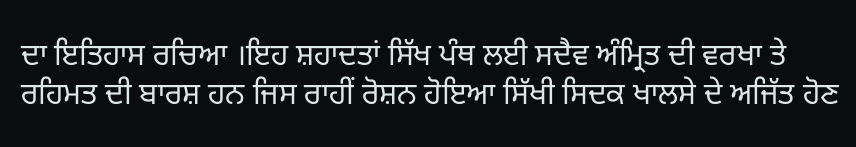ਦਾ ਇਤਿਹਾਸ ਰਚਿਆ ।ਇਹ ਸ਼ਹਾਦਤਾਂ ਸਿੱਖ ਪੰਥ ਲਈ ਸਦੈਵ ਅੰਮ੍ਰਿਤ ਦੀ ਵਰਖਾ ਤੇ ਰਹਿਮਤ ਦੀ ਬਾਰਸ਼ ਹਨ ਜਿਸ ਰਾਹੀਂ ਰੋਸ਼ਨ ਹੋਇਆ ਸਿੱਖੀ ਸਿਦਕ ਖਾਲਸੇ ਦੇ ਅਜਿੱਤ ਹੋਣ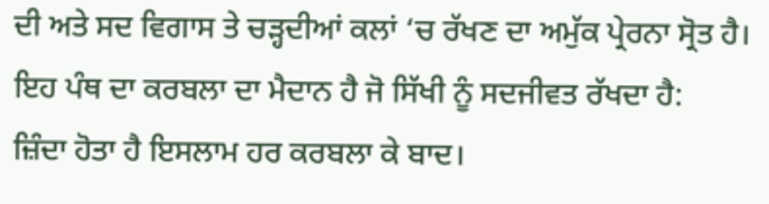ਦੀ ਅਤੇ ਸਦ ਵਿਗਾਸ ਤੇ ਚੜ੍ਹਦੀਆਂ ਕਲਾਂ ‘ਚ ਰੱਖਣ ਦਾ ਅਮੁੱਕ ਪ੍ਰੇਰਨਾ ਸ੍ਰੋਤ ਹੈ। ਇਹ ਪੰਥ ਦਾ ਕਰਬਲਾ ਦਾ ਮੈਦਾਨ ਹੈ ਜੋ ਸਿੱਖੀ ਨੂੰ ਸਦਜੀਵਤ ਰੱਖਦਾ ਹੈ:
ਜ਼ਿੰਦਾ ਹੋਤਾ ਹੈ ਇਸਲਾਮ ਹਰ ਕਰਬਲਾ ਕੇ ਬਾਦ।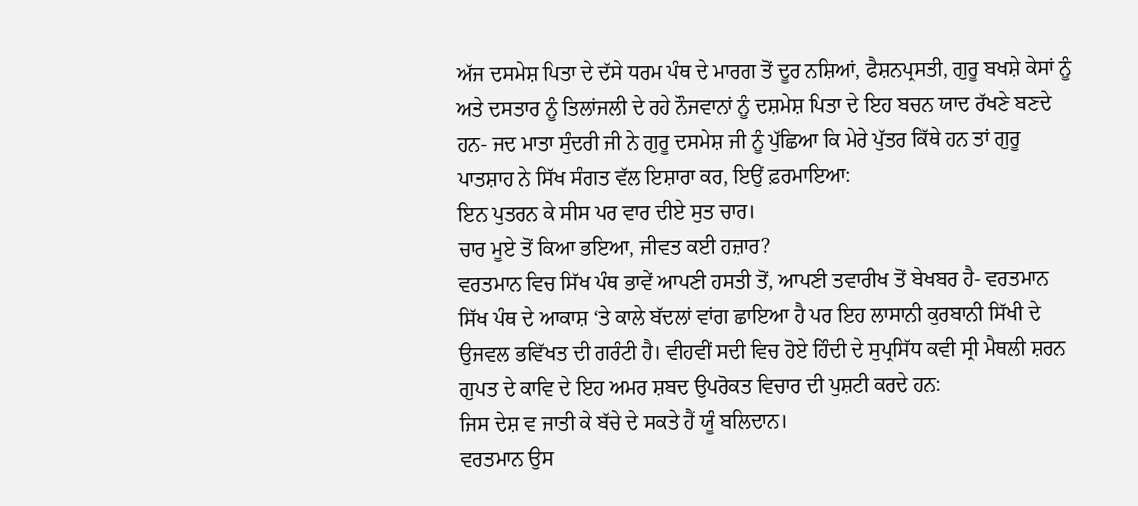ਅੱਜ ਦਸਮੇਸ਼ ਪਿਤਾ ਦੇ ਦੱਸੇ ਧਰਮ ਪੰਥ ਦੇ ਮਾਰਗ ਤੋਂ ਦੂਰ ਨਸ਼ਿਆਂ, ਫੈਸ਼ਨਪ੍ਰਸਤੀ, ਗੁਰੂ ਬਖਸ਼ੇ ਕੇਸਾਂ ਨੂੰ ਅਤੇ ਦਸਤਾਰ ਨੂੰ ਤਿਲਾਂਜਲੀ ਦੇ ਰਹੇ ਨੌਜਵਾਨਾਂ ਨੂੰ ਦਸ਼ਮੇਸ਼ ਪਿਤਾ ਦੇ ਇਹ ਬਚਨ ਯਾਦ ਰੱਖਣੇ ਬਣਦੇ ਹਨ- ਜਦ ਮਾਤਾ ਸੁੰਦਰੀ ਜੀ ਨੇ ਗੁਰੂ ਦਸਮੇਸ਼ ਜੀ ਨੂੰ ਪੁੱਛਿਆ ਕਿ ਮੇਰੇ ਪੁੱਤਰ ਕਿੱਥੇ ਹਨ ਤਾਂ ਗੁਰੂ ਪਾਤਸ਼ਾਹ ਨੇ ਸਿੱਖ ਸੰਗਤ ਵੱਲ ਇਸ਼ਾਰਾ ਕਰ, ਇਉਂ ਫ਼ਰਮਾਇਆ:
ਇਨ ਪੁਤਰਨ ਕੇ ਸੀਸ ਪਰ ਵਾਰ ਦੀਏ ਸੁਤ ਚਾਰ।
ਚਾਰ ਮੂਏ ਤੋਂ ਕਿਆ ਭਇਆ, ਜੀਵਤ ਕਈ ਹਜ਼ਾਰ?
ਵਰਤਮਾਨ ਵਿਚ ਸਿੱਖ ਪੰਥ ਭਾਵੇਂ ਆਪਣੀ ਹਸਤੀ ਤੋਂ, ਆਪਣੀ ਤਵਾਰੀਖ ਤੋਂ ਬੇਖਬਰ ਹੈ- ਵਰਤਮਾਨ ਸਿੱਖ ਪੰਥ ਦੇ ਆਕਾਸ਼ ‘ਤੇ ਕਾਲੇ ਬੱਦਲਾਂ ਵਾਂਗ ਛਾਇਆ ਹੈ ਪਰ ਇਹ ਲਾਸਾਨੀ ਕੁਰਬਾਨੀ ਸਿੱਖੀ ਦੇ ਉਜਵਲ ਭਵਿੱਖਤ ਦੀ ਗਰੰਟੀ ਹੈ। ਵੀਹਵੀਂ ਸਦੀ ਵਿਚ ਹੋਏ ਹਿੰਦੀ ਦੇ ਸੁਪ੍ਰਸਿੱਧ ਕਵੀ ਸ੍ਰੀ ਮੈਥਲੀ ਸ਼ਰਨ ਗੁਪਤ ਦੇ ਕਾਵਿ ਦੇ ਇਹ ਅਮਰ ਸ਼ਬਦ ਉਪਰੋਕਤ ਵਿਚਾਰ ਦੀ ਪੁਸ਼ਟੀ ਕਰਦੇ ਹਨ:
ਜਿਸ ਦੇਸ਼ ਵ ਜਾਤੀ ਕੇ ਬੱਚੇ ਦੇ ਸਕਤੇ ਹੈਂ ਯੂੰ ਬਲਿਦਾਨ।
ਵਰਤਮਾਨ ਉਸ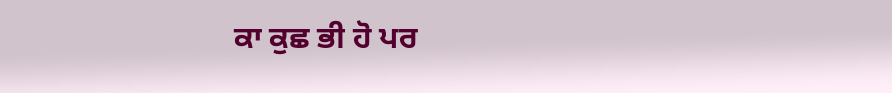ਕਾ ਕੁਛ ਭੀ ਹੋ ਪਰ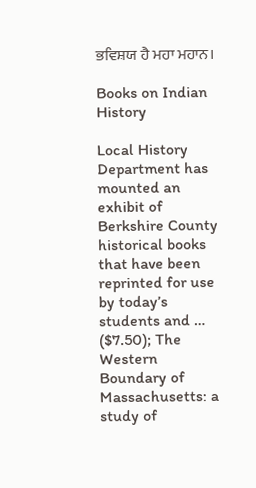ਭਵਿਸ਼ਯ ਹੈ ਮਹਾ ਮਹਾਨ।

Books on Indian History

Local History Department has mounted an exhibit of Berkshire County historical books that have been reprinted for use by today’s students and … ($7.50); The Western Boundary of Massachusetts: a study of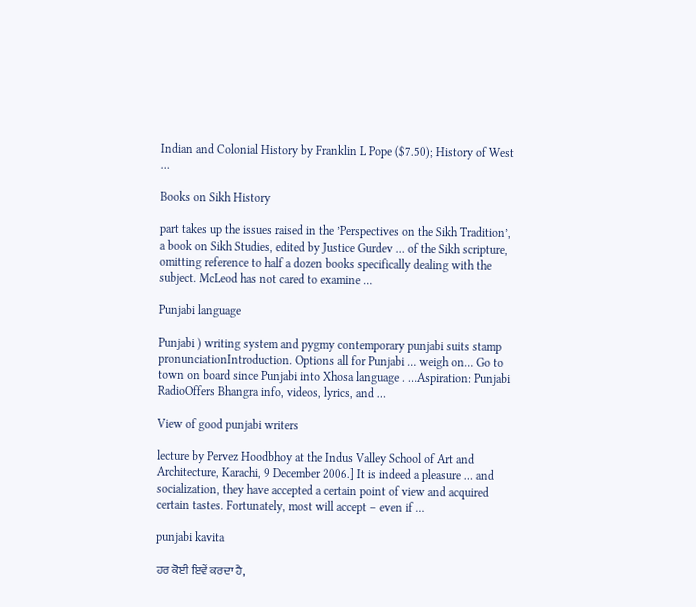Indian and Colonial History by Franklin L Pope ($7.50); History of West …

Books on Sikh History

part takes up the issues raised in the ’Perspectives on the Sikh Tradition’, a book on Sikh Studies, edited by Justice Gurdev … of the Sikh scripture, omitting reference to half a dozen books specifically dealing with the subject. McLeod has not cared to examine …

Punjabi language

Punjabi ) writing system and pygmy contemporary punjabi suits stamp pronunciationIntroduction. Options all for Punjabi … weigh on… Go to town on board since Punjabi into Xhosa language . …Aspiration: Punjabi RadioOffers Bhangra info, videos, lyrics, and …

View of good punjabi writers

lecture by Pervez Hoodbhoy at the Indus Valley School of Art and Architecture, Karachi, 9 December 2006.] It is indeed a pleasure … and socialization, they have accepted a certain point of view and acquired certain tastes. Fortunately, most will accept – even if …

punjabi kavita

ਹਰ ਕੋਈ ਇਵੇਂ ਕਰਦਾ ਹੈ,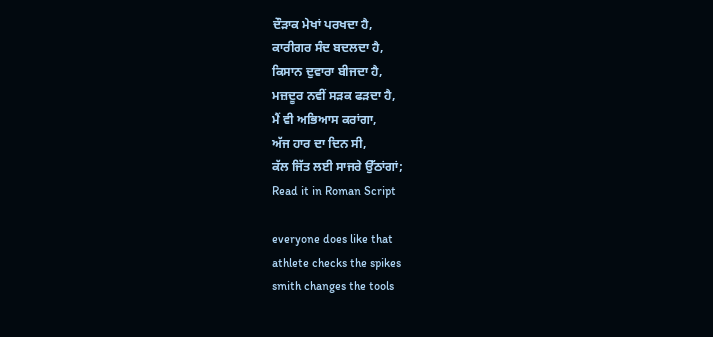ਦੌੜਾਕ ਮੇਖਾਂ ਪਰਖਦਾ ਹੈ,
ਕਾਰੀਗਰ ਸੰਦ ਬਦਲਦਾ ਹੈ,
ਕਿਸਾਨ ਦੁਵਾਰਾ ਬੀਜਦਾ ਹੈ,
ਮਜ਼ਦੂਰ ਨਵੀਂ ਸੜਕ ਫੜਦਾ ਹੈ,
ਮੈਂ ਵੀ ਅਭਿਆਸ ਕਰਾਂਗਾ,
ਅੱਜ ਹਾਰ ਦਾ ਦਿਨ ਸੀ,
ਕੱਲ ਜਿੱਤ ਲਈ ਸਾਜਰੇ ਉੱਠਾਂਗਾਂ;
Read it in Roman Script

everyone does like that
athlete checks the spikes
smith changes the tools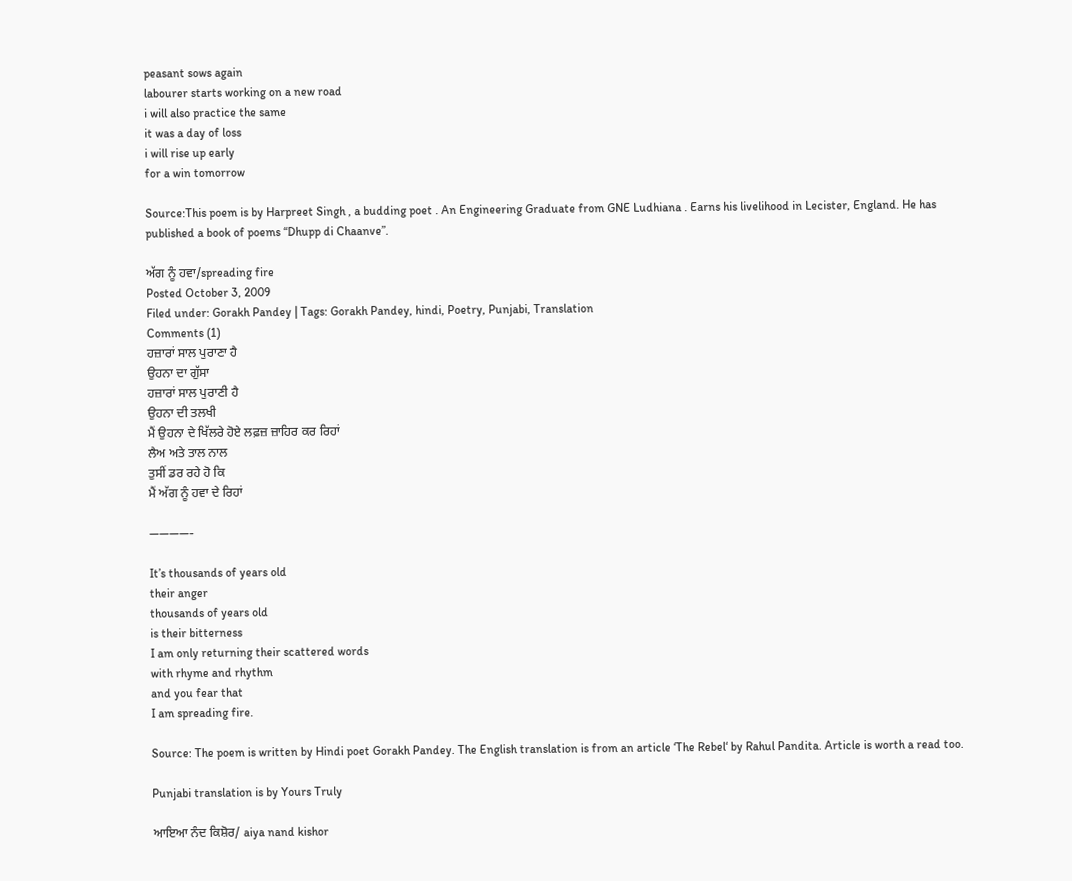peasant sows again
labourer starts working on a new road
i will also practice the same
it was a day of loss
i will rise up early
for a win tomorrow

Source:This poem is by Harpreet Singh , a budding poet . An Engineering Graduate from GNE Ludhiana . Earns his livelihood in Lecister, England. He has published a book of poems “Dhupp di Chaanve”.

ਅੱਗ ਨੂੰ ਹਵਾ/spreading fire
Posted October 3, 2009
Filed under: Gorakh Pandey | Tags: Gorakh Pandey, hindi, Poetry, Punjabi, Translation
Comments (1)
ਹਜ਼ਾਰਾਂ ਸਾਲ ਪੁਰਾਣਾ ਹੈ
ਉਹਨਾ ਦਾ ਗੁੱਸਾ
ਹਜ਼ਾਰਾਂ ਸਾਲ ਪੁਰਾਣੀ ਹੈ
ਉਹਨਾ ਦੀ ਤਲਖੀ
ਮੈਂ ਉਹਨਾ ਦੇ ਖਿੱਲਰੇ ਹੋਏ ਲਫ਼ਜ਼ ਜ਼ਾਹਿਰ ਕਰ ਰਿਹਾਂ
ਲੈਅ ਅਤੇ ਤਾਲ ਨਾਲ
ਤੁਸੀਂ ਡਰ ਰਹੇ ਹੋ ਕਿ
ਮੈਂ ਅੱਗ ਨੂੰ ਹਵਾ ਦੇ ਰਿਹਾਂ

————-

It’s thousands of years old
their anger
thousands of years old
is their bitterness
I am only returning their scattered words
with rhyme and rhythm
and you fear that
I am spreading fire.

Source: The poem is written by Hindi poet Gorakh Pandey. The English translation is from an article ‘The Rebel‘ by Rahul Pandita. Article is worth a read too.

Punjabi translation is by Yours Truly

ਆਇਆ ਨੰਦ ਕਿਸ਼ੋਰ/ aiya nand kishor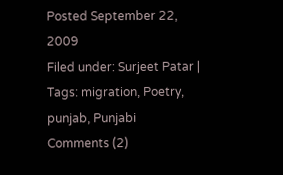Posted September 22, 2009
Filed under: Surjeet Patar | Tags: migration, Poetry, punjab, Punjabi
Comments (2)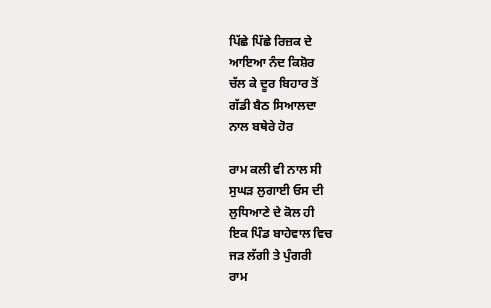ਪਿੱਛੇ ਪਿੱਛੇ ਰਿਜ਼ਕ ਦੇ
ਆਇਆ ਨੰਦ ਕਿਸ਼ੋਰ
ਚੱਲ ਕੇ ਦੂਰ ਬਿਹਾਰ ਤੋਂ
ਗੱਡੀ ਬੈਠ ਸਿਆਲਦਾ
ਨਾਲ ਬਥੇਰੇ ਹੋਰ

ਰਾਮ ਕਲੀ ਵੀ ਨਾਲ ਸੀ
ਸੁਘੜ ਲੁਗਾਈ ਓਸ ਦੀ
ਲੁਧਿਆਣੇ ਦੇ ਕੋਲ ਹੀ
ਇਕ ਪਿੰਡ ਬਾਹੇਵਾਲ ਵਿਚ
ਜੜ ਲੱਗੀ ਤੇ ਪੁੰਗਰੀ
ਰਾਮ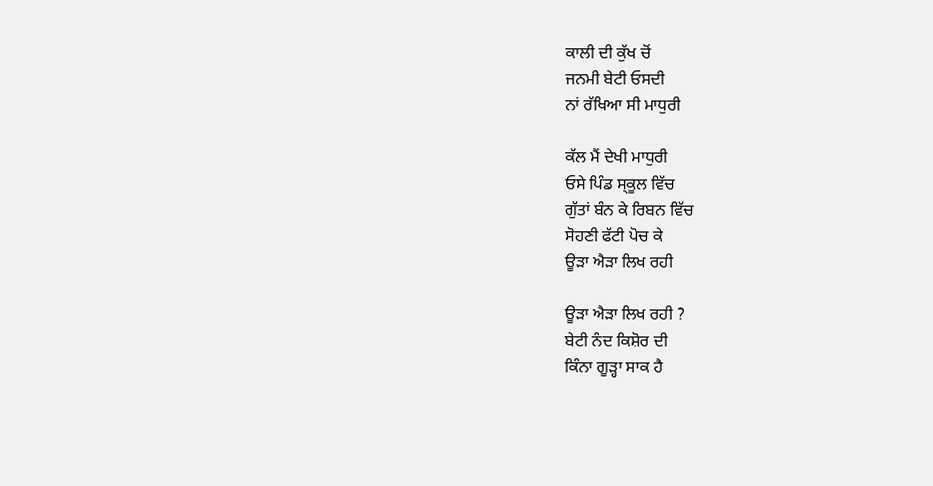ਕਾਲੀ ਦੀ ਕੁੱਖ ਚੋਂ
ਜਨਮੀ ਬੇਟੀ ਓਸਦੀ
ਨਾਂ ਰੱਖਿਆ ਸੀ ਮਾਧੁਰੀ

ਕੱਲ ਮੈਂ ਦੇਖੀ ਮਾਧੁਰੀ
ਓਸੇ ਪਿੰਡ ਸ੍ਕੂਲ ਵਿੱਚ
ਗੁੱਤਾਂ ਬੰਨ ਕੇ ਰਿਬਨ ਵਿੱਚ
ਸੋਹਣੀ ਫੱਟੀ ਪੋਚ ਕੇ
ਊੜਾ ਐੜਾ ਲਿਖ ਰਹੀ

ਊੜਾ ਐੜਾ ਲਿਖ ਰਹੀ ?
ਬੇਟੀ ਨੰਦ ਕਿਸ਼ੋਰ ਦੀ
ਕਿੰਨਾ ਗੂੜ੍ਹਾ ਸਾਕ ਹੈ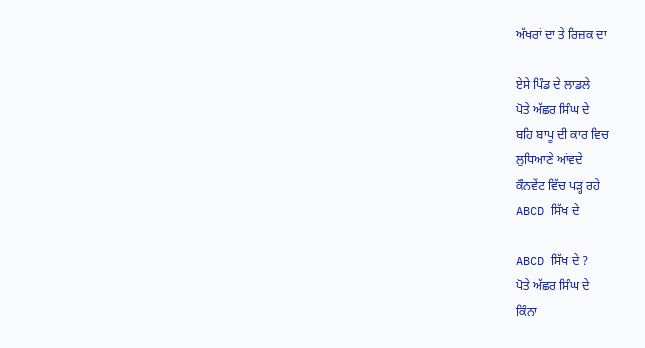ਅੱਖਰਾਂ ਦਾ ਤੇ ਰਿਜ਼ਕ ਦਾ

ਏਸੇ ਪਿੰਡ ਦੇ ਲਾਡਲੇ
ਪੋਤੇ ਅੱਛਰ ਸਿੰਘ ਦੇ
ਬਹਿ ਬਾਪੂ ਦੀ ਕਾਰ ਵਿਚ
ਲੁਧਿਆਣੇ ਆਂਵਦੇ
ਕੌਨਵੇਂਟ ਵਿੱਚ ਪੜ੍ਹ ਰਹੇ
ABCD ਸਿੱਖ ਦੇ

ABCD ਸਿੱਖ ਦੇ ?
ਪੋਤੇ ਅੱਛਰ ਸਿੰਘ ਦੇ
ਕਿੰਨਾ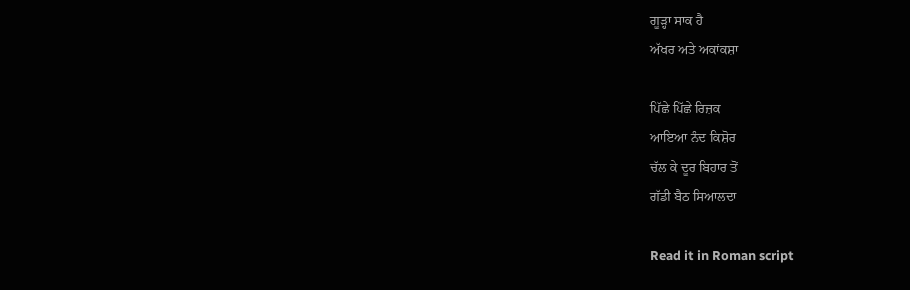ਗੂੜ੍ਹਾ ਸਾਕ ਹੈ
ਅੱਖਰ ਅਤੇ ਅਕਾਂਕਸ਼ਾ

ਪਿੱਛੇ ਪਿੱਛੇ ਰਿਜ਼ਕ
ਆਇਆ ਨੰਦ ਕਿਸ਼ੋਰ
ਚੱਲ ਕੇ ਦੂਰ ਬਿਹਾਰ ਤੋਂ
ਗੱਡੀ ਬੈਠ ਸਿਆਲਦਾ

Read it in Roman script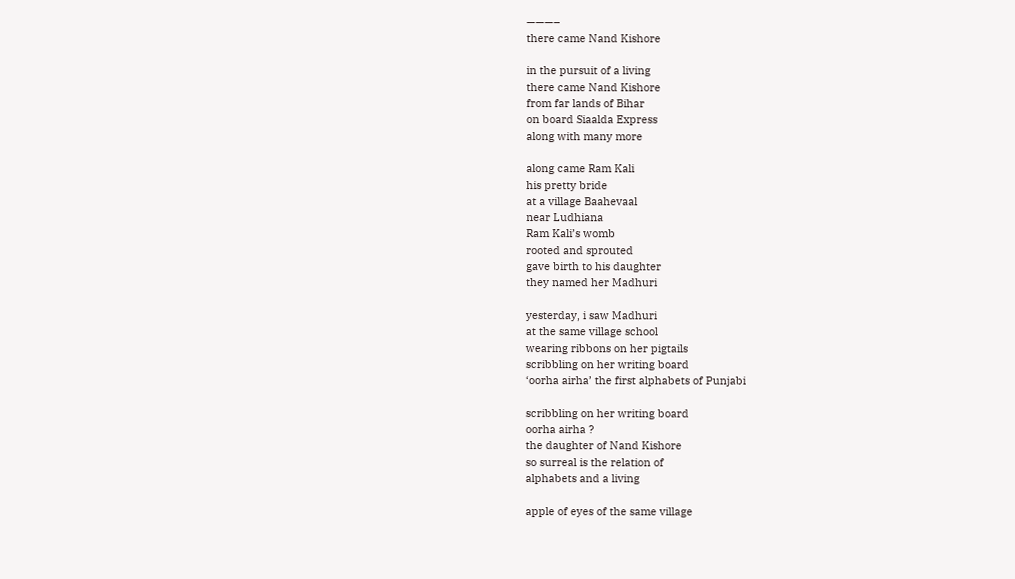———–
there came Nand Kishore

in the pursuit of a living
there came Nand Kishore
from far lands of Bihar
on board Siaalda Express
along with many more

along came Ram Kali
his pretty bride
at a village Baahevaal
near Ludhiana
Ram Kali’s womb
rooted and sprouted
gave birth to his daughter
they named her Madhuri

yesterday, i saw Madhuri
at the same village school
wearing ribbons on her pigtails
scribbling on her writing board
‘oorha airha’ the first alphabets of Punjabi

scribbling on her writing board
oorha airha ?
the daughter of Nand Kishore
so surreal is the relation of
alphabets and a living

apple of eyes of the same village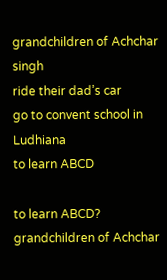grandchildren of Achchar singh
ride their dad’s car
go to convent school in Ludhiana
to learn ABCD

to learn ABCD?
grandchildren of Achchar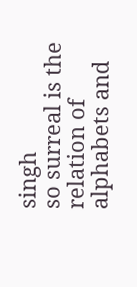singh
so surreal is the relation of
alphabets and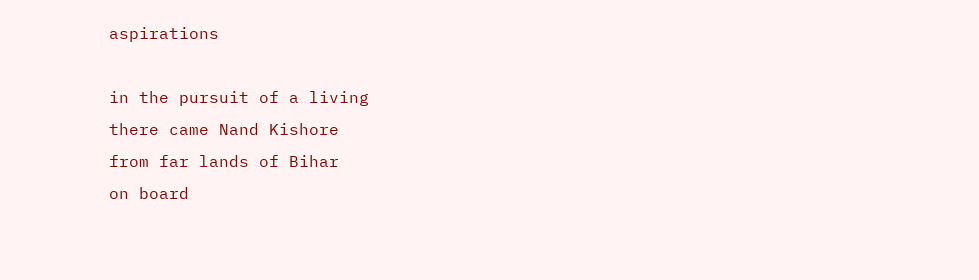aspirations

in the pursuit of a living
there came Nand Kishore
from far lands of Bihar
on board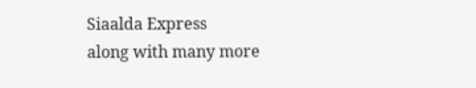Siaalda Express
along with many more